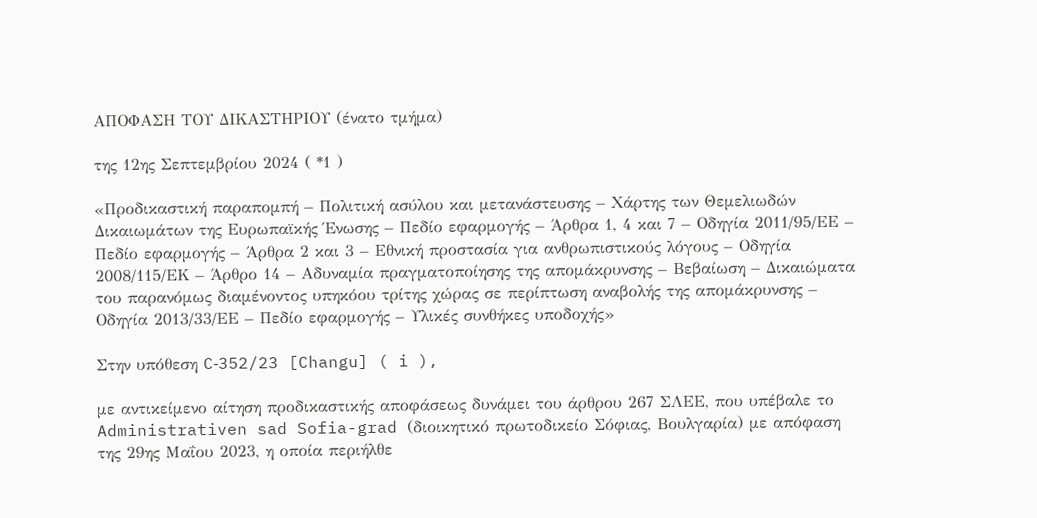ΑΠΟΦΑΣΗ ΤΟΥ ΔΙΚΑΣΤΗΡΙΟΥ (ένατο τμήμα)

της 12ης Σεπτεμβρίου 2024 ( *1 )

«Προδικαστική παραπομπή – Πολιτική ασύλου και μετανάστευσης – Χάρτης των Θεμελιωδών Δικαιωμάτων της Ευρωπαϊκής Ένωσης – Πεδίο εφαρμογής – Άρθρα 1, 4 και 7 – Οδηγία 2011/95/ΕΕ – Πεδίο εφαρμογής – Άρθρα 2 και 3 – Εθνική προστασία για ανθρωπιστικούς λόγους – Οδηγία 2008/115/ΕΚ – Άρθρο 14 – Αδυναμία πραγματοποίησης της απομάκρυνσης – Βεβαίωση – Δικαιώματα του παρανόμως διαμένοντος υπηκόου τρίτης χώρας σε περίπτωση αναβολής της απομάκρυνσης – Οδηγία 2013/33/ΕΕ – Πεδίο εφαρμογής – Υλικές συνθήκες υποδοχής»

Στην υπόθεση C‑352/23 [Changu] ( i ),

με αντικείμενο αίτηση προδικαστικής αποφάσεως δυνάμει του άρθρου 267 ΣΛΕΕ, που υπέβαλε το Administrativen sad Sofia-grad (διοικητικό πρωτοδικείο Σόφιας, Βουλγαρία) με απόφαση της 29ης Μαΐου 2023, η οποία περιήλθε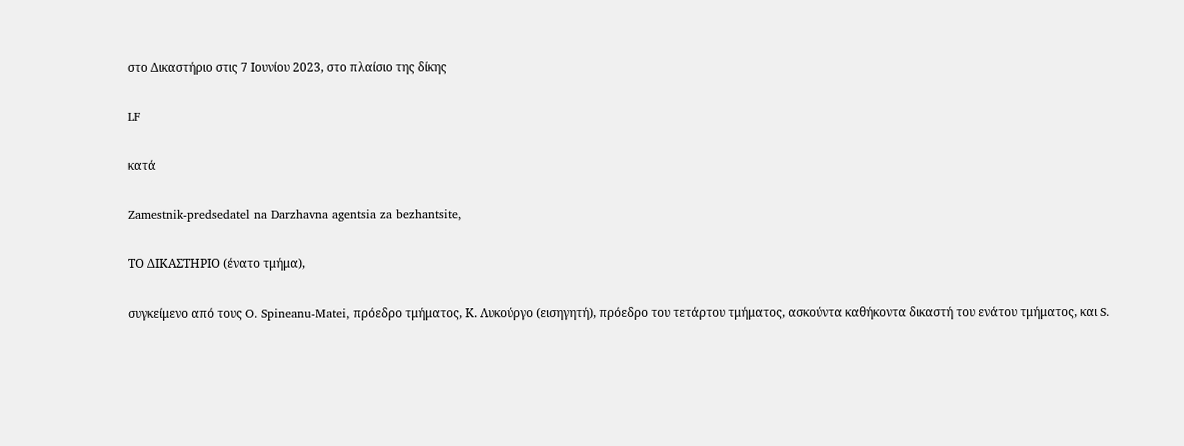στο Δικαστήριο στις 7 Ιουνίου 2023, στο πλαίσιο της δίκης

LF

κατά

Zamestnik-predsedatel na Darzhavna agentsia za bezhantsite,

ΤΟ ΔΙΚΑΣΤΗΡΙΟ (ένατο τμήμα),

συγκείμενο από τους O. Spineanu-Matei, πρόεδρο τμήματος, Κ. Λυκούργο (εισηγητή), πρόεδρο του τετάρτου τμήματος, ασκούντα καθήκοντα δικαστή του ενάτου τμήματος, και S.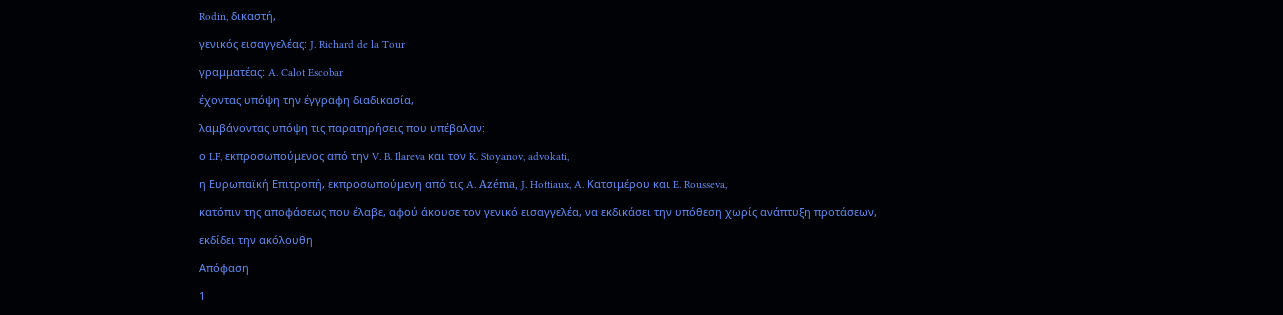Rodin, δικαστή,

γενικός εισαγγελέας: J. Richard de la Tour

γραμματέας: A. Calot Escobar

έχοντας υπόψη την έγγραφη διαδικασία,

λαμβάνοντας υπόψη τις παρατηρήσεις που υπέβαλαν:

ο LF, εκπροσωπούμενος από την V. B. Ilareva και τον K. Stoyanov, advokati,

η Ευρωπαϊκή Επιτροπή, εκπροσωπούμενη από τις A. Azéma, J. Hottiaux, A. Κατσιμέρου και E. Rousseva,

κατόπιν της αποφάσεως που έλαβε, αφού άκουσε τον γενικό εισαγγελέα, να εκδικάσει την υπόθεση χωρίς ανάπτυξη προτάσεων,

εκδίδει την ακόλουθη

Απόφαση

1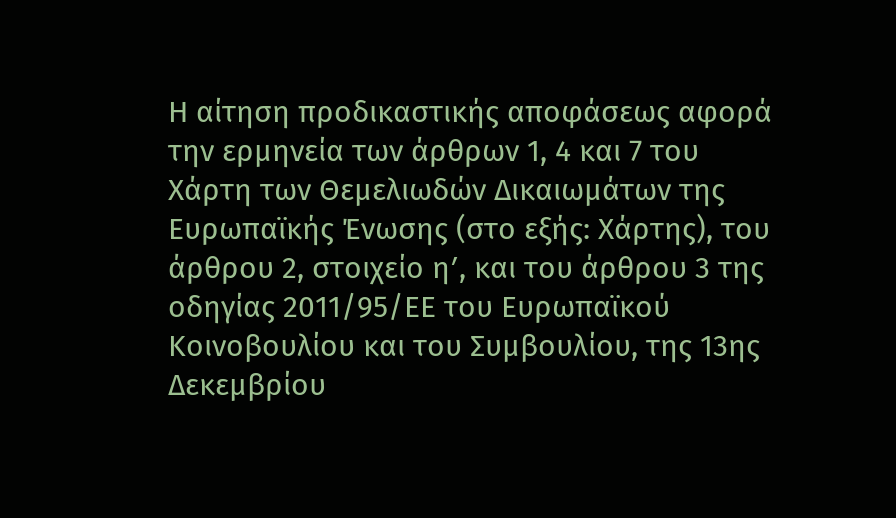Η αίτηση προδικαστικής αποφάσεως αφορά την ερμηνεία των άρθρων 1, 4 και 7 του Χάρτη των Θεμελιωδών Δικαιωμάτων της Ευρωπαϊκής Ένωσης (στο εξής: Χάρτης), του άρθρου 2, στοιχείο ηʹ, και του άρθρου 3 της οδηγίας 2011/95/ΕΕ του Ευρωπαϊκού Κοινοβουλίου και του Συμβουλίου, της 13ης Δεκεμβρίου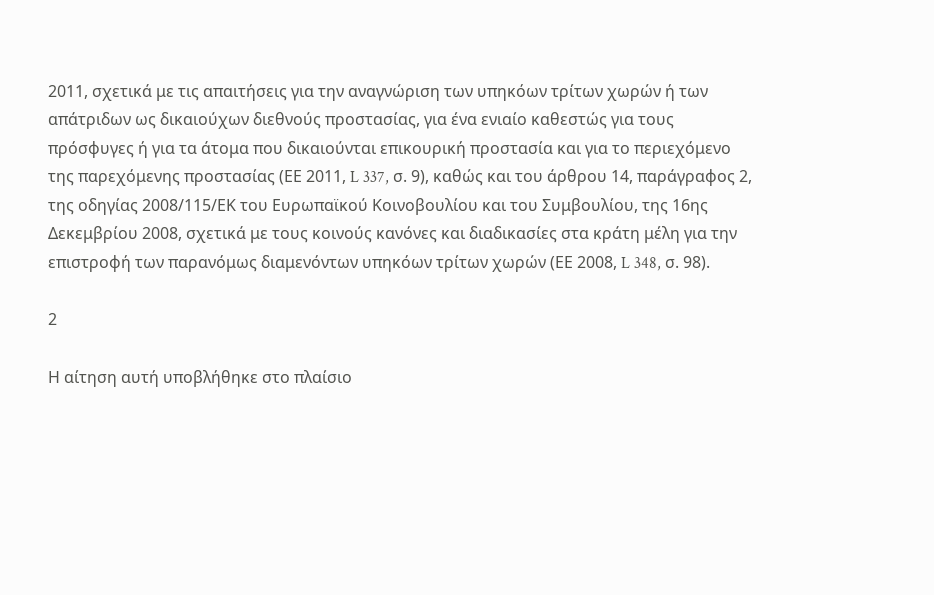2011, σχετικά με τις απαιτήσεις για την αναγνώριση των υπηκόων τρίτων χωρών ή των απάτριδων ως δικαιούχων διεθνούς προστασίας, για ένα ενιαίο καθεστώς για τους πρόσφυγες ή για τα άτομα που δικαιούνται επικουρική προστασία και για το περιεχόμενο της παρεχόμενης προστασίας (ΕΕ 2011, L 337, σ. 9), καθώς και του άρθρου 14, παράγραφος 2, της οδηγίας 2008/115/ΕΚ του Ευρωπαϊκού Κοινοβουλίου και του Συμβουλίου, της 16ης Δεκεμβρίου 2008, σχετικά με τους κοινούς κανόνες και διαδικασίες στα κράτη μέλη για την επιστροφή των παρανόμως διαμενόντων υπηκόων τρίτων χωρών (ΕΕ 2008, L 348, σ. 98).

2

Η αίτηση αυτή υποβλήθηκε στο πλαίσιο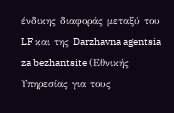ένδικης διαφοράς μεταξύ του LF και της Darzhavna agentsia za bezhantsite (Εθνικής Υπηρεσίας για τους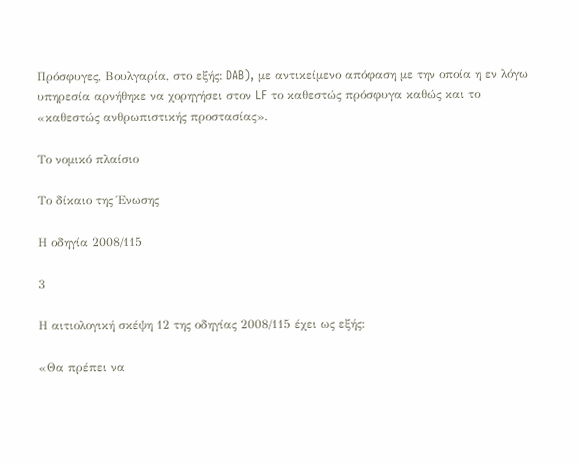Πρόσφυγες, Βουλγαρία, στο εξής: DAB), με αντικείμενο απόφαση με την οποία η εν λόγω υπηρεσία αρνήθηκε να χορηγήσει στον LF το καθεστώς πρόσφυγα καθώς και το «καθεστώς ανθρωπιστικής προστασίας».

Το νομικό πλαίσιο

Το δίκαιο της Ένωσης

Η οδηγία 2008/115

3

Η αιτιολογική σκέψη 12 της οδηγίας 2008/115 έχει ως εξής:

«Θα πρέπει να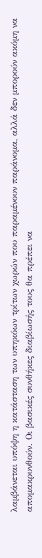λαμβάνεται υπόψη η κατάσταση των υπηκόων τρίτων χωρών που παραμένουν παράνομα, αλλά δεν μπορούν ακόμη να απομακρυνθούν. Οι βασικές συνθήκες διαβίωσής τους θα πρέπει να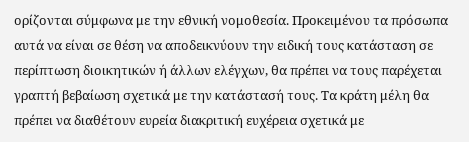ορίζονται σύμφωνα με την εθνική νομοθεσία. Προκειμένου τα πρόσωπα αυτά να είναι σε θέση να αποδεικνύουν την ειδική τους κατάσταση σε περίπτωση διοικητικών ή άλλων ελέγχων, θα πρέπει να τους παρέχεται γραπτή βεβαίωση σχετικά με την κατάστασή τους. Τα κράτη μέλη θα πρέπει να διαθέτουν ευρεία διακριτική ευχέρεια σχετικά με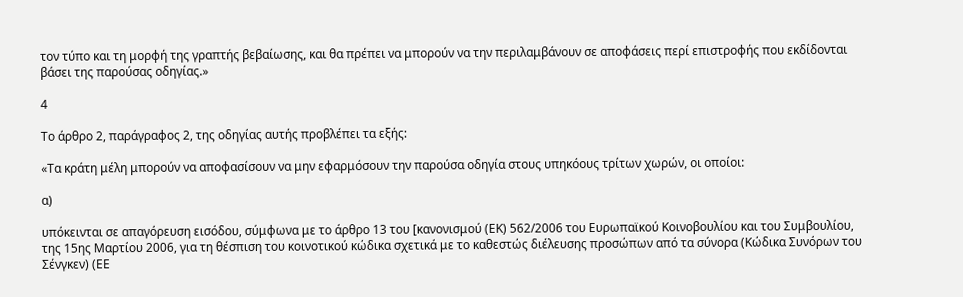τον τύπο και τη μορφή της γραπτής βεβαίωσης, και θα πρέπει να μπορούν να την περιλαμβάνουν σε αποφάσεις περί επιστροφής που εκδίδονται βάσει της παρούσας οδηγίας.»

4

Το άρθρο 2, παράγραφος 2, της οδηγίας αυτής προβλέπει τα εξής:

«Τα κράτη μέλη μπορούν να αποφασίσουν να μην εφαρμόσουν την παρούσα οδηγία στους υπηκόους τρίτων χωρών, οι οποίοι:

α)

υπόκεινται σε απαγόρευση εισόδου, σύμφωνα με το άρθρο 13 του [κανονισμού (ΕΚ) 562/2006 του Ευρωπαϊκού Κοινοβουλίου και του Συμβουλίου, της 15ης Μαρτίου 2006, για τη θέσπιση του κοινοτικού κώδικα σχετικά με το καθεστώς διέλευσης προσώπων από τα σύνορα (Κώδικα Συνόρων του Σένγκεν) (ΕΕ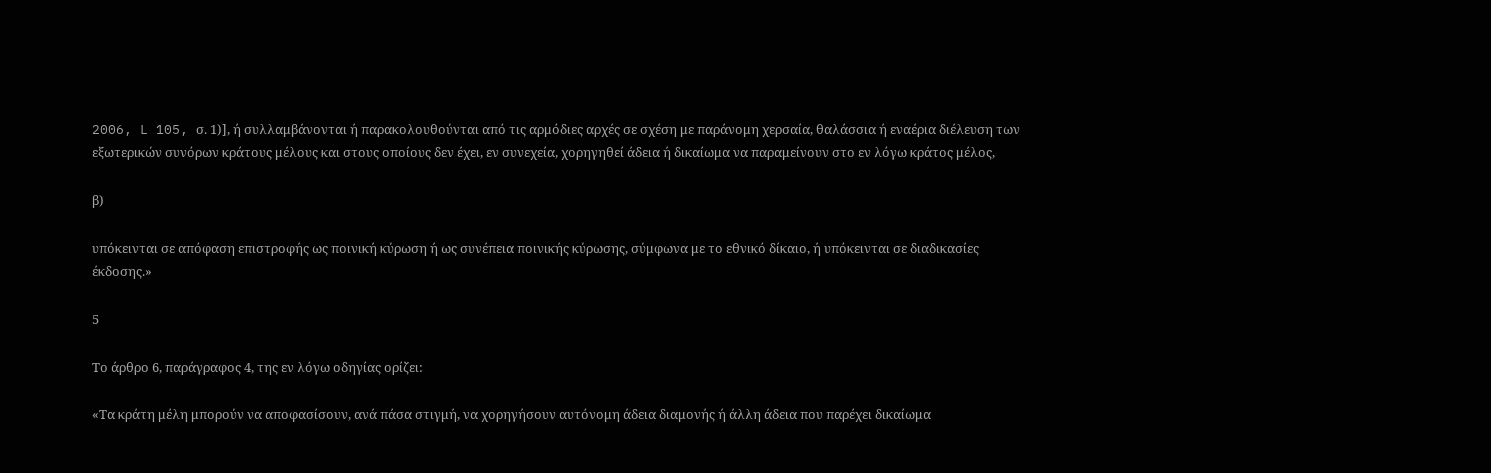2006, L 105, σ. 1)], ή συλλαμβάνονται ή παρακολουθούνται από τις αρμόδιες αρχές σε σχέση με παράνομη χερσαία, θαλάσσια ή εναέρια διέλευση των εξωτερικών συνόρων κράτους μέλους και στους οποίους δεν έχει, εν συνεχεία, χορηγηθεί άδεια ή δικαίωμα να παραμείνουν στο εν λόγω κράτος μέλος,

β)

υπόκεινται σε απόφαση επιστροφής ως ποινική κύρωση ή ως συνέπεια ποινικής κύρωσης, σύμφωνα με το εθνικό δίκαιο, ή υπόκεινται σε διαδικασίες έκδοσης.»

5

Το άρθρο 6, παράγραφος 4, της εν λόγω οδηγίας ορίζει:

«Τα κράτη μέλη μπορούν να αποφασίσουν, ανά πάσα στιγμή, να χορηγήσουν αυτόνομη άδεια διαμονής ή άλλη άδεια που παρέχει δικαίωμα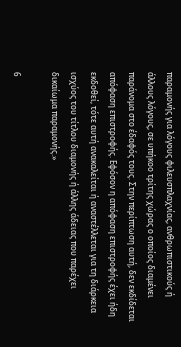παραμονής για λόγους φιλευσπλαχνίας, ανθρωπιστικούς ή άλλους λόγους, σε υπήκοο τρίτης χώρας ο οποίος διαμένει παράνομα στο έδαφός τους. Στην περίπτωση αυτή, δεν εκδίδεται απόφαση επιστροφής. Εφόσον η απόφαση επιστροφής έχει ήδη εκδοθεί, τότε αυτή ανακαλείται ή αναστέλλεται για τη διάρκεια ισχύος του τίτλου διαμονής ή άλλης άδειας που παρέχει δικαίωμα παραμονής.»

6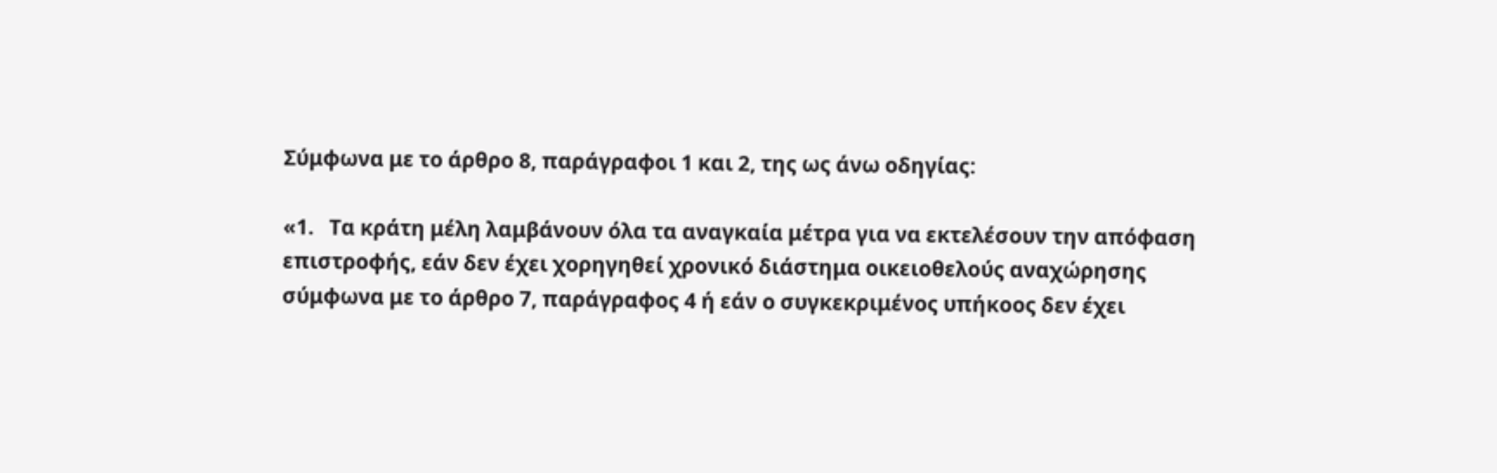Σύμφωνα με το άρθρο 8, παράγραφοι 1 και 2, της ως άνω οδηγίας:

«1.   Τα κράτη μέλη λαμβάνουν όλα τα αναγκαία μέτρα για να εκτελέσουν την απόφαση επιστροφής, εάν δεν έχει χορηγηθεί χρονικό διάστημα οικειοθελούς αναχώρησης σύμφωνα με το άρθρο 7, παράγραφος 4 ή εάν ο συγκεκριμένος υπήκοος δεν έχει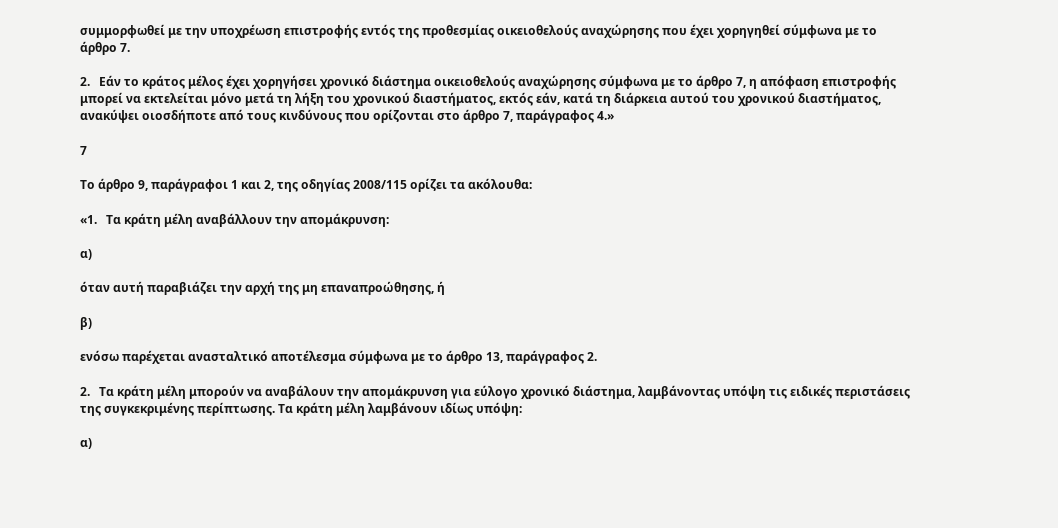συμμορφωθεί με την υποχρέωση επιστροφής εντός της προθεσμίας οικειοθελούς αναχώρησης που έχει χορηγηθεί σύμφωνα με το άρθρο 7.

2.   Εάν το κράτος μέλος έχει χορηγήσει χρονικό διάστημα οικειοθελούς αναχώρησης σύμφωνα με το άρθρο 7, η απόφαση επιστροφής μπορεί να εκτελείται μόνο μετά τη λήξη του χρονικού διαστήματος, εκτός εάν, κατά τη διάρκεια αυτού του χρονικού διαστήματος, ανακύψει οιοσδήποτε από τους κινδύνους που ορίζονται στο άρθρο 7, παράγραφος 4.»

7

Το άρθρο 9, παράγραφοι 1 και 2, της οδηγίας 2008/115 ορίζει τα ακόλουθα:

«1.   Τα κράτη μέλη αναβάλλουν την απομάκρυνση:

α)

όταν αυτή παραβιάζει την αρχή της μη επαναπροώθησης, ή

β)

ενόσω παρέχεται ανασταλτικό αποτέλεσμα σύμφωνα με το άρθρο 13, παράγραφος 2.

2.   Τα κράτη μέλη μπορούν να αναβάλουν την απομάκρυνση για εύλογο χρονικό διάστημα, λαμβάνοντας υπόψη τις ειδικές περιστάσεις της συγκεκριμένης περίπτωσης. Τα κράτη μέλη λαμβάνουν ιδίως υπόψη:

α)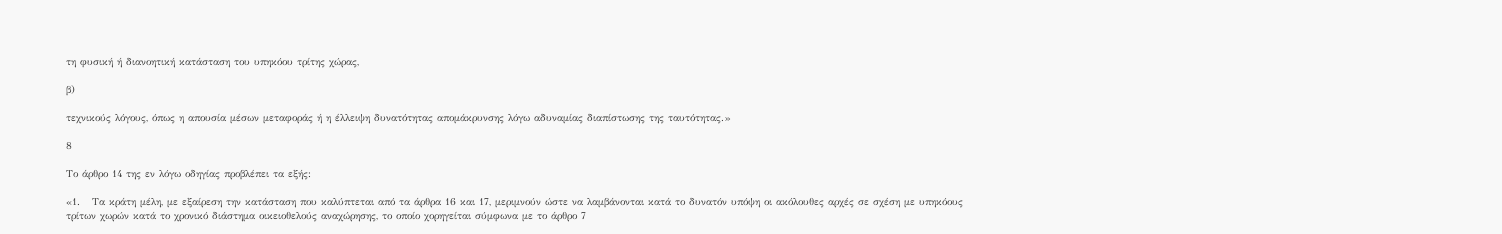τη φυσική ή διανοητική κατάσταση του υπηκόου τρίτης χώρας,

β)

τεχνικούς λόγους, όπως η απουσία μέσων μεταφοράς ή η έλλειψη δυνατότητας απομάκρυνσης λόγω αδυναμίας διαπίστωσης της ταυτότητας.»

8

Το άρθρο 14 της εν λόγω οδηγίας προβλέπει τα εξής:

«1.   Τα κράτη μέλη, με εξαίρεση την κατάσταση που καλύπτεται από τα άρθρα 16 και 17, μεριμνούν ώστε να λαμβάνονται κατά το δυνατόν υπόψη οι ακόλουθες αρχές σε σχέση με υπηκόους τρίτων χωρών κατά το χρονικό διάστημα οικειοθελούς αναχώρησης, το οποίο χορηγείται σύμφωνα με το άρθρο 7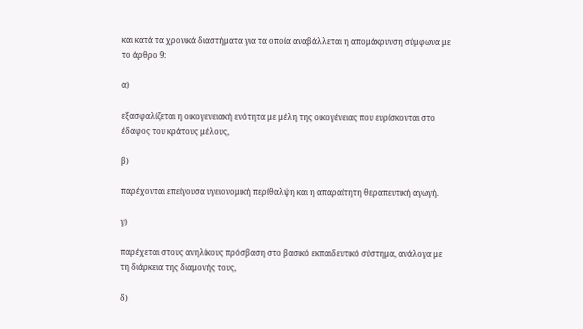και κατά τα χρονικά διαστήματα για τα οποία αναβάλλεται η απομάκρυνση σύμφωνα με το άρθρο 9:

α)

εξασφαλίζεται η οικογενειακή ενότητα με μέλη της οικογένειας που ευρίσκονται στο έδαφος του κράτους μέλους,

β)

παρέχονται επείγουσα υγειονομική περίθαλψη και η απαραίτητη θεραπευτική αγωγή.

γ)

παρέχεται στους ανηλίκους πρόσβαση στο βασικό εκπαιδευτικό σύστημα, ανάλογα με τη διάρκεια της διαμονής τους,

δ)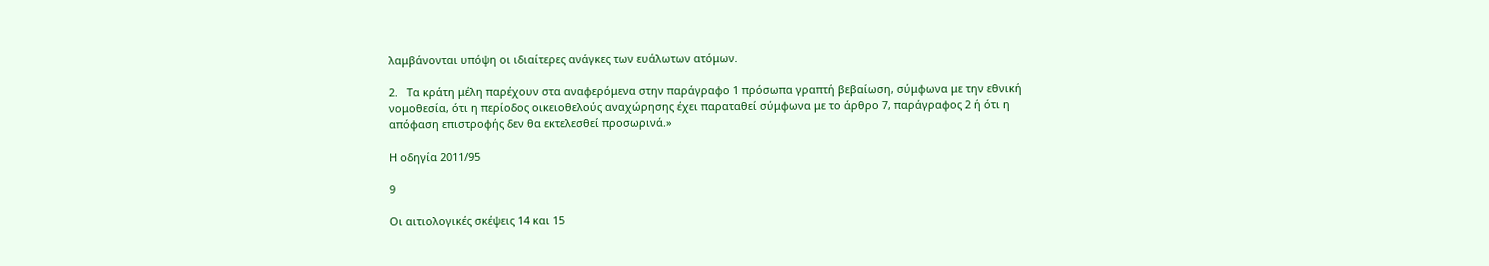λαμβάνονται υπόψη οι ιδιαίτερες ανάγκες των ευάλωτων ατόμων.

2.   Τα κράτη μέλη παρέχουν στα αναφερόμενα στην παράγραφο 1 πρόσωπα γραπτή βεβαίωση, σύμφωνα με την εθνική νομοθεσία, ότι η περίοδος οικειοθελούς αναχώρησης έχει παραταθεί σύμφωνα με το άρθρο 7, παράγραφος 2 ή ότι η απόφαση επιστροφής δεν θα εκτελεσθεί προσωρινά.»

Η οδηγία 2011/95

9

Οι αιτιολογικές σκέψεις 14 και 15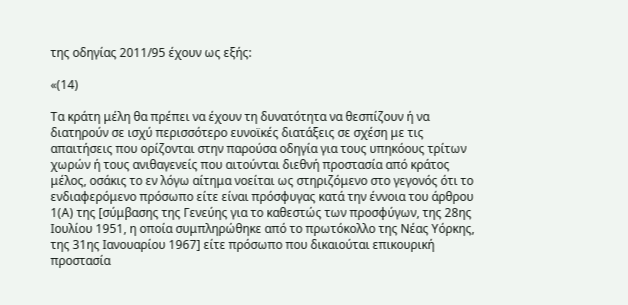της οδηγίας 2011/95 έχουν ως εξής:

«(14)

Τα κράτη μέλη θα πρέπει να έχουν τη δυνατότητα να θεσπίζουν ή να διατηρούν σε ισχύ περισσότερο ευνοϊκές διατάξεις σε σχέση με τις απαιτήσεις που ορίζονται στην παρούσα οδηγία για τους υπηκόους τρίτων χωρών ή τους ανιθαγενείς που αιτούνται διεθνή προστασία από κράτος μέλος, οσάκις το εν λόγω αίτημα νοείται ως στηριζόμενο στο γεγονός ότι το ενδιαφερόμενο πρόσωπο είτε είναι πρόσφυγας κατά την έννοια του άρθρου 1(Α) της [σύμβασης της Γενεύης για το καθεστώς των προσφύγων, της 28ης Ιουλίου 1951, η οποία συμπληρώθηκε από το πρωτόκολλο της Νέας Υόρκης, της 31ης Ιανουαρίου 1967] είτε πρόσωπο που δικαιούται επικουρική προστασία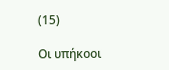(15)

Οι υπήκοοι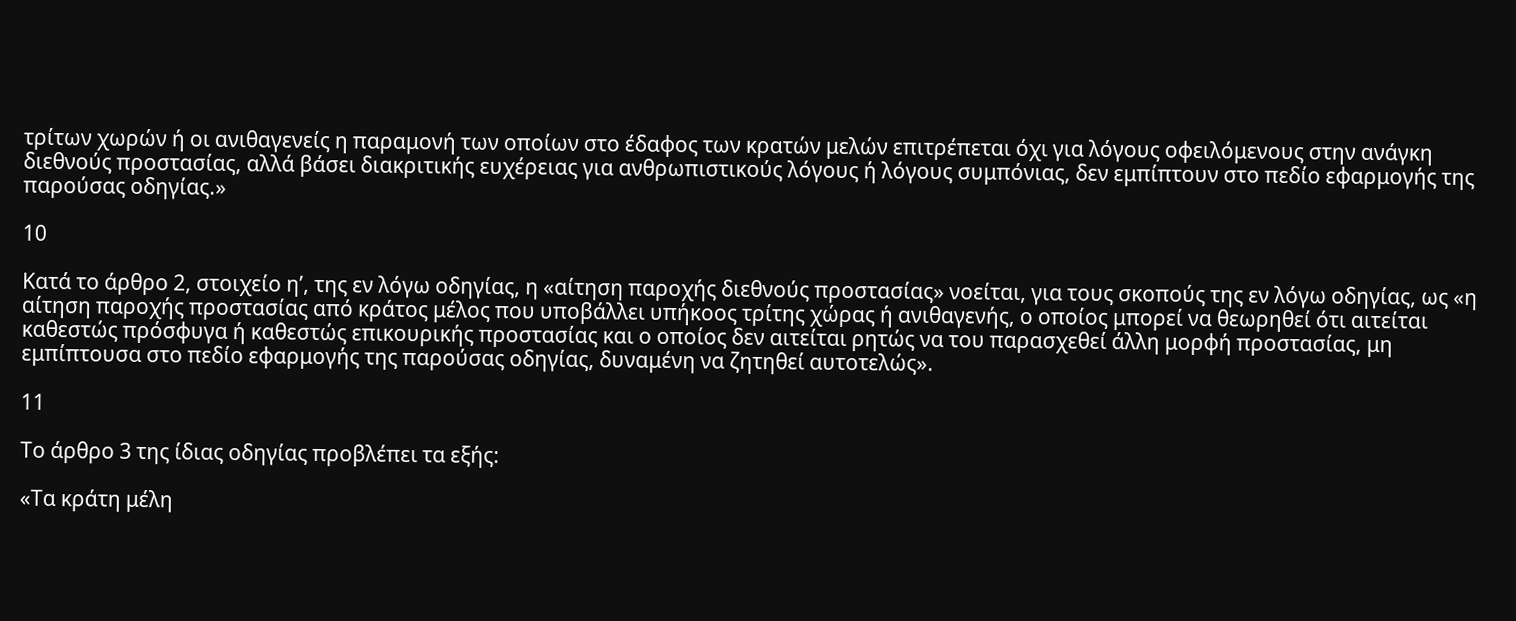τρίτων χωρών ή οι ανιθαγενείς η παραμονή των οποίων στο έδαφος των κρατών μελών επιτρέπεται όχι για λόγους οφειλόμενους στην ανάγκη διεθνούς προστασίας, αλλά βάσει διακριτικής ευχέρειας για ανθρωπιστικούς λόγους ή λόγους συμπόνιας, δεν εμπίπτουν στο πεδίο εφαρμογής της παρούσας οδηγίας.»

10

Κατά το άρθρο 2, στοιχείο ηʹ, της εν λόγω οδηγίας, η «αίτηση παροχής διεθνούς προστασίας» νοείται, για τους σκοπούς της εν λόγω οδηγίας, ως «η αίτηση παροχής προστασίας από κράτος μέλος που υποβάλλει υπήκοος τρίτης χώρας ή ανιθαγενής, ο οποίος μπορεί να θεωρηθεί ότι αιτείται καθεστώς πρόσφυγα ή καθεστώς επικουρικής προστασίας και ο οποίος δεν αιτείται ρητώς να του παρασχεθεί άλλη μορφή προστασίας, μη εμπίπτουσα στο πεδίο εφαρμογής της παρούσας οδηγίας, δυναμένη να ζητηθεί αυτοτελώς».

11

Το άρθρο 3 της ίδιας οδηγίας προβλέπει τα εξής:

«Τα κράτη μέλη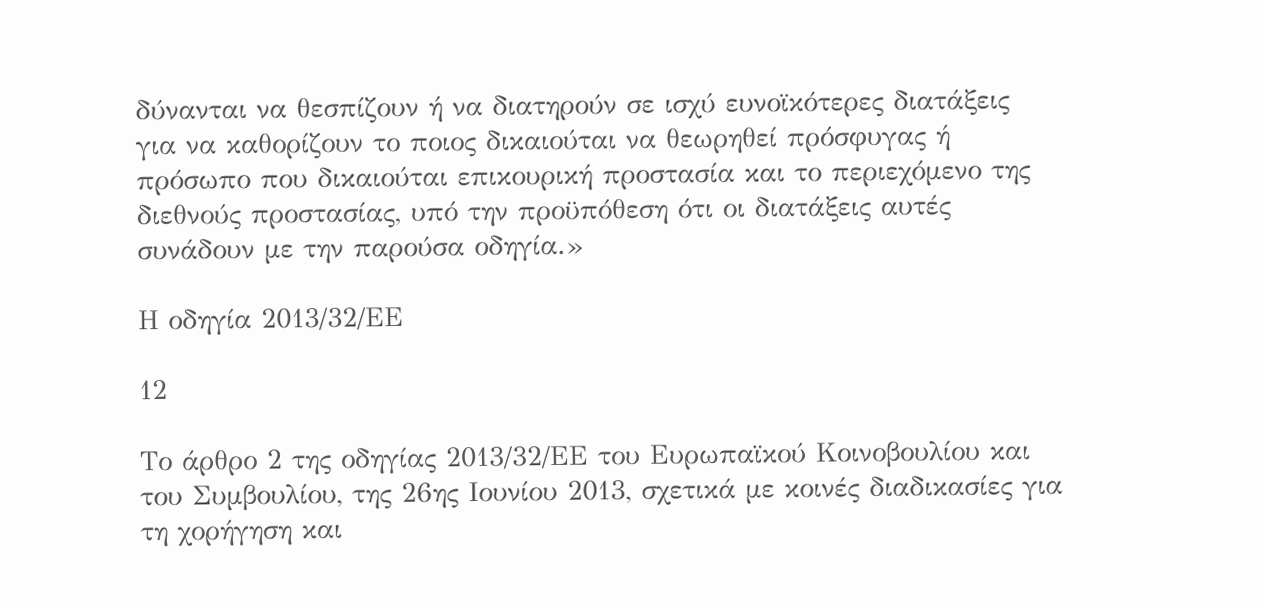δύνανται να θεσπίζουν ή να διατηρούν σε ισχύ ευνοϊκότερες διατάξεις για να καθορίζουν το ποιος δικαιούται να θεωρηθεί πρόσφυγας ή πρόσωπο που δικαιούται επικουρική προστασία και το περιεχόμενο της διεθνούς προστασίας, υπό την προϋπόθεση ότι οι διατάξεις αυτές συνάδουν με την παρούσα οδηγία.»

Η οδηγία 2013/32/ΕΕ

12

Το άρθρο 2 της οδηγίας 2013/32/ΕΕ του Ευρωπαϊκού Κοινοβουλίου και του Συμβουλίου, της 26ης Ιουνίου 2013, σχετικά με κοινές διαδικασίες για τη χορήγηση και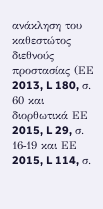ανάκληση του καθεστώτος διεθνούς προστασίας (ΕΕ 2013, L 180, σ. 60 και διορθωτικά ΕΕ 2015, L 29, σ. 16‑19 και ΕΕ 2015, L 114, σ.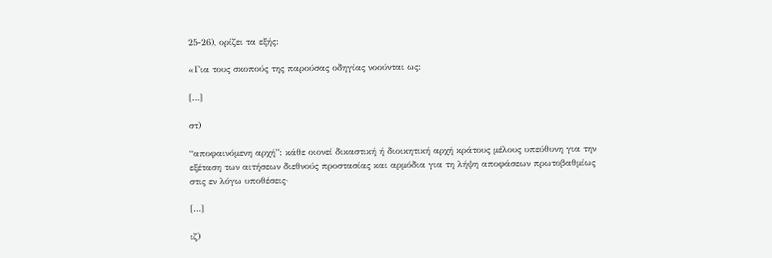25‑26), ορίζει τα εξής:

«Για τους σκοπούς της παρούσας οδηγίας νοούνται ως:

[…]

στ)

“αποφαινόμενη αρχή”: κάθε οιονεί δικαστική ή διοικητική αρχή κράτους μέλους υπεύθυνη για την εξέταση των αιτήσεων διεθνούς προστασίας και αρμόδια για τη λήψη αποφάσεων πρωτοβαθμίως στις εν λόγω υποθέσεις·

[…]

ιζ)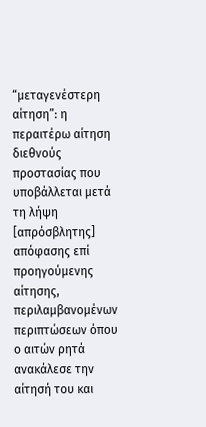“μεταγενέστερη αίτηση”: η περαιτέρω αίτηση διεθνούς προστασίας που υποβάλλεται μετά τη λήψη [απρόσβλητης] απόφασης επί προηγούμενης αίτησης, περιλαμβανομένων περιπτώσεων όπου ο αιτών ρητά ανακάλεσε την αίτησή του και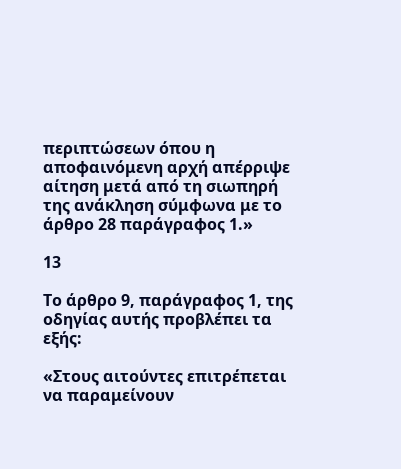περιπτώσεων όπου η αποφαινόμενη αρχή απέρριψε αίτηση μετά από τη σιωπηρή της ανάκληση σύμφωνα με το άρθρο 28 παράγραφος 1.»

13

Το άρθρο 9, παράγραφος 1, της οδηγίας αυτής προβλέπει τα εξής:

«Στους αιτούντες επιτρέπεται να παραμείνουν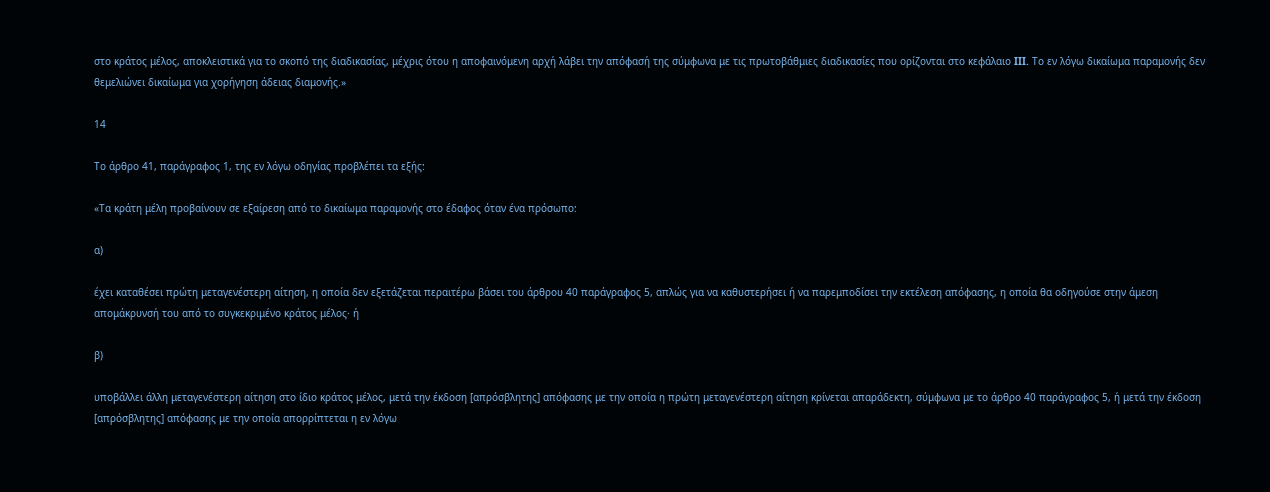στο κράτος μέλος, αποκλειστικά για το σκοπό της διαδικασίας, μέχρις ότου η αποφαινόμενη αρχή λάβει την απόφασή της σύμφωνα με τις πρωτοβάθμιες διαδικασίες που ορίζονται στο κεφάλαιο III. Το εν λόγω δικαίωμα παραμονής δεν θεμελιώνει δικαίωμα για χορήγηση άδειας διαμονής.»

14

Το άρθρο 41, παράγραφος 1, της εν λόγω οδηγίας προβλέπει τα εξής:

«Τα κράτη μέλη προβαίνουν σε εξαίρεση από το δικαίωμα παραμονής στο έδαφος όταν ένα πρόσωπο:

α)

έχει καταθέσει πρώτη μεταγενέστερη αίτηση, η οποία δεν εξετάζεται περαιτέρω βάσει του άρθρου 40 παράγραφος 5, απλώς για να καθυστερήσει ή να παρεμποδίσει την εκτέλεση απόφασης, η οποία θα οδηγούσε στην άμεση απομάκρυνσή του από το συγκεκριμένο κράτος μέλος· ή

β)

υποβάλλει άλλη μεταγενέστερη αίτηση στο ίδιο κράτος μέλος, μετά την έκδοση [απρόσβλητης] απόφασης με την οποία η πρώτη μεταγενέστερη αίτηση κρίνεται απαράδεκτη, σύμφωνα με το άρθρο 40 παράγραφος 5, ή μετά την έκδοση [απρόσβλητης] απόφασης με την οποία απορρίπτεται η εν λόγω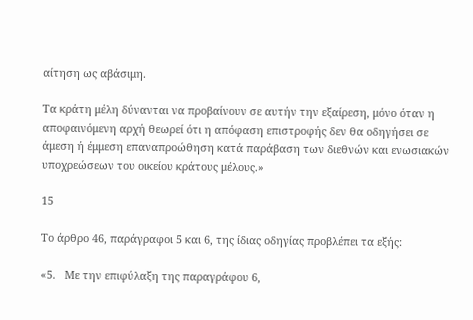αίτηση ως αβάσιμη.

Τα κράτη μέλη δύνανται να προβαίνουν σε αυτήν την εξαίρεση, μόνο όταν η αποφαινόμενη αρχή θεωρεί ότι η απόφαση επιστροφής δεν θα οδηγήσει σε άμεση ή έμμεση επαναπροώθηση κατά παράβαση των διεθνών και ενωσιακών υποχρεώσεων του οικείου κράτους μέλους.»

15

Το άρθρο 46, παράγραφοι 5 και 6, της ίδιας οδηγίας προβλέπει τα εξής:

«5.   Με την επιφύλαξη της παραγράφου 6,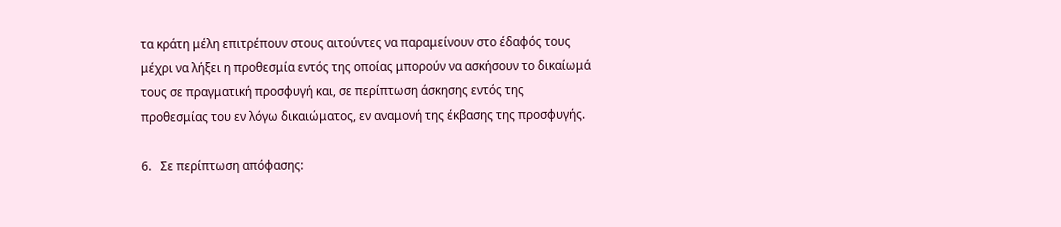τα κράτη μέλη επιτρέπουν στους αιτούντες να παραμείνουν στο έδαφός τους μέχρι να λήξει η προθεσμία εντός της οποίας μπορούν να ασκήσουν το δικαίωμά τους σε πραγματική προσφυγή και, σε περίπτωση άσκησης εντός της προθεσμίας του εν λόγω δικαιώματος, εν αναμονή της έκβασης της προσφυγής.

6.   Σε περίπτωση απόφασης: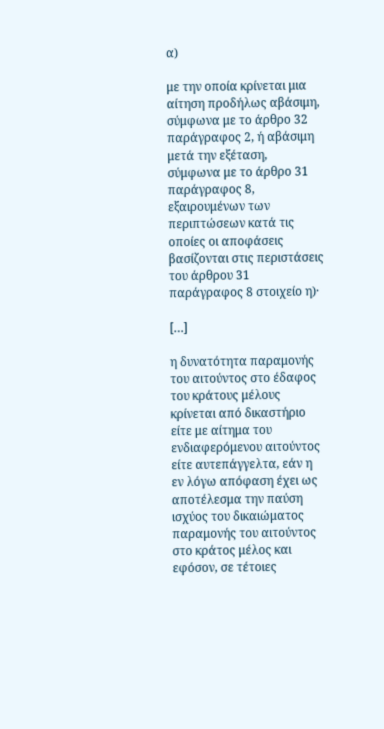α)

με την οποία κρίνεται μια αίτηση προδήλως αβάσιμη, σύμφωνα με το άρθρο 32 παράγραφος 2, ή αβάσιμη μετά την εξέταση, σύμφωνα με το άρθρο 31 παράγραφος 8, εξαιρουμένων των περιπτώσεων κατά τις οποίες οι αποφάσεις βασίζονται στις περιστάσεις του άρθρου 31 παράγραφος 8 στοιχείο η)·

[…]

η δυνατότητα παραμονής του αιτούντος στο έδαφος του κράτους μέλους κρίνεται από δικαστήριο είτε με αίτημα του ενδιαφερόμενου αιτούντος είτε αυτεπάγγελτα, εάν η εν λόγω απόφαση έχει ως αποτέλεσμα την παύση ισχύος του δικαιώματος παραμονής του αιτούντος στο κράτος μέλος και εφόσον, σε τέτοιες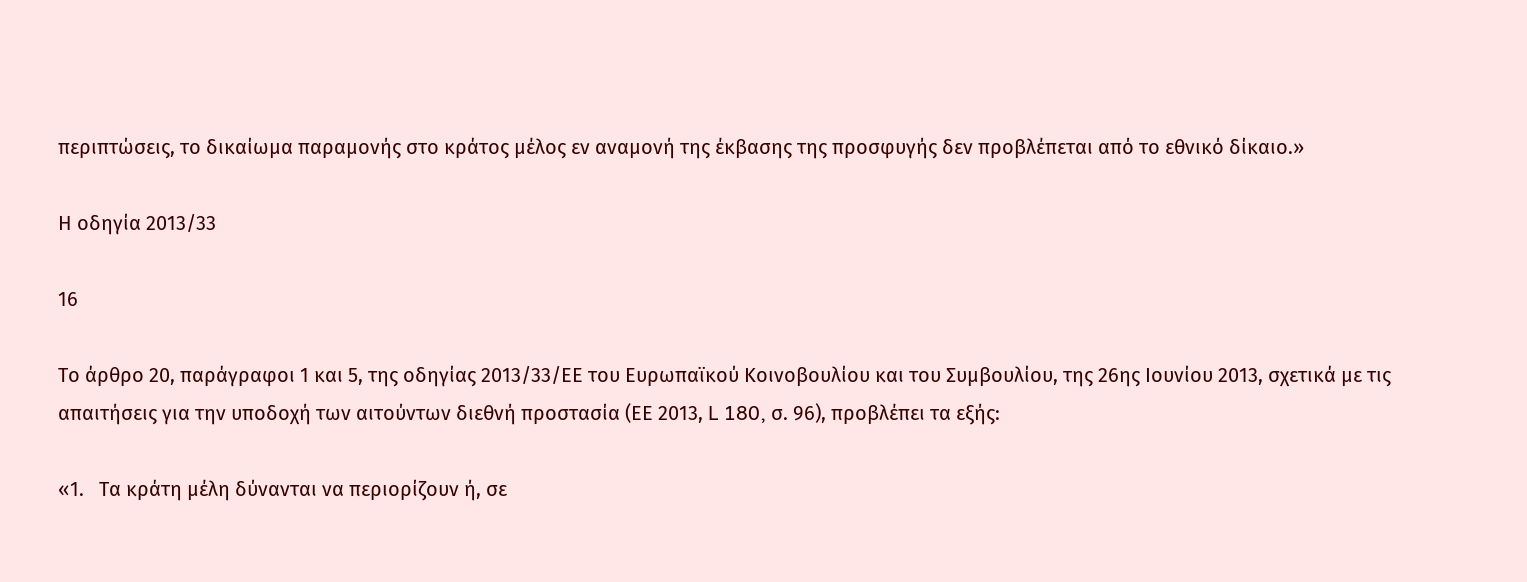περιπτώσεις, το δικαίωμα παραμονής στο κράτος μέλος εν αναμονή της έκβασης της προσφυγής δεν προβλέπεται από το εθνικό δίκαιο.»

Η οδηγία 2013/33

16

Το άρθρο 20, παράγραφοι 1 και 5, της οδηγίας 2013/33/ΕΕ του Ευρωπαϊκού Κοινοβουλίου και του Συμβουλίου, της 26ης Ιουνίου 2013, σχετικά με τις απαιτήσεις για την υποδοχή των αιτούντων διεθνή προστασία (ΕΕ 2013, L 180, σ. 96), προβλέπει τα εξής:

«1.   Τα κράτη μέλη δύνανται να περιορίζουν ή, σε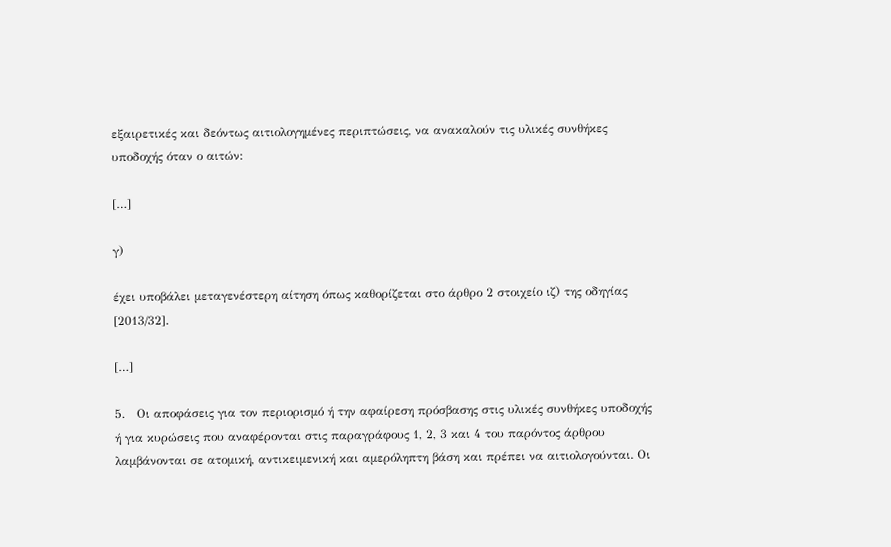εξαιρετικές και δεόντως αιτιολογημένες περιπτώσεις, να ανακαλούν τις υλικές συνθήκες υποδοχής όταν ο αιτών:

[…]

γ)

έχει υποβάλει μεταγενέστερη αίτηση όπως καθορίζεται στο άρθρο 2 στοιχείο ιζ) της οδηγίας [2013/32].

[…]

5.   Οι αποφάσεις για τον περιορισμό ή την αφαίρεση πρόσβασης στις υλικές συνθήκες υποδοχής ή για κυρώσεις που αναφέρονται στις παραγράφους 1, 2, 3 και 4 του παρόντος άρθρου λαμβάνονται σε ατομική, αντικειμενική και αμερόληπτη βάση και πρέπει να αιτιολογούνται. Οι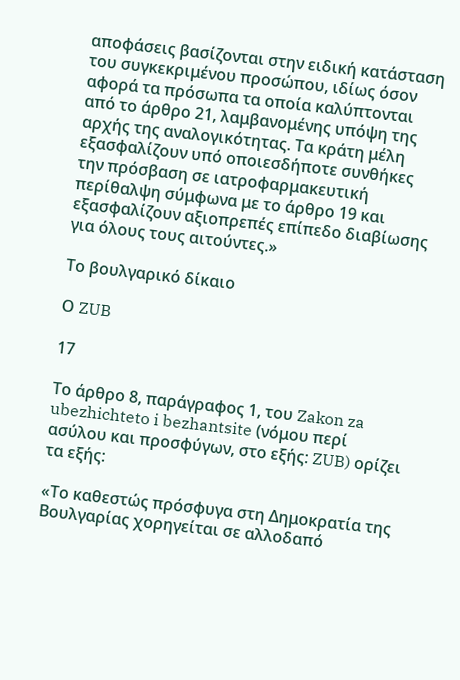αποφάσεις βασίζονται στην ειδική κατάσταση του συγκεκριμένου προσώπου, ιδίως όσον αφορά τα πρόσωπα τα οποία καλύπτονται από το άρθρο 21, λαμβανομένης υπόψη της αρχής της αναλογικότητας. Τα κράτη μέλη εξασφαλίζουν υπό οποιεσδήποτε συνθήκες την πρόσβαση σε ιατροφαρμακευτική περίθαλψη σύμφωνα με το άρθρο 19 και εξασφαλίζουν αξιοπρεπές επίπεδο διαβίωσης για όλους τους αιτούντες.»

Το βουλγαρικό δίκαιο

Ο ZUB

17

Το άρθρο 8, παράγραφος 1, του Zakon za ubezhichteto i bezhantsite (νόμου περί ασύλου και προσφύγων, στο εξής: ZUB) ορίζει τα εξής:

«Το καθεστώς πρόσφυγα στη Δημοκρατία της Βουλγαρίας χορηγείται σε αλλοδαπό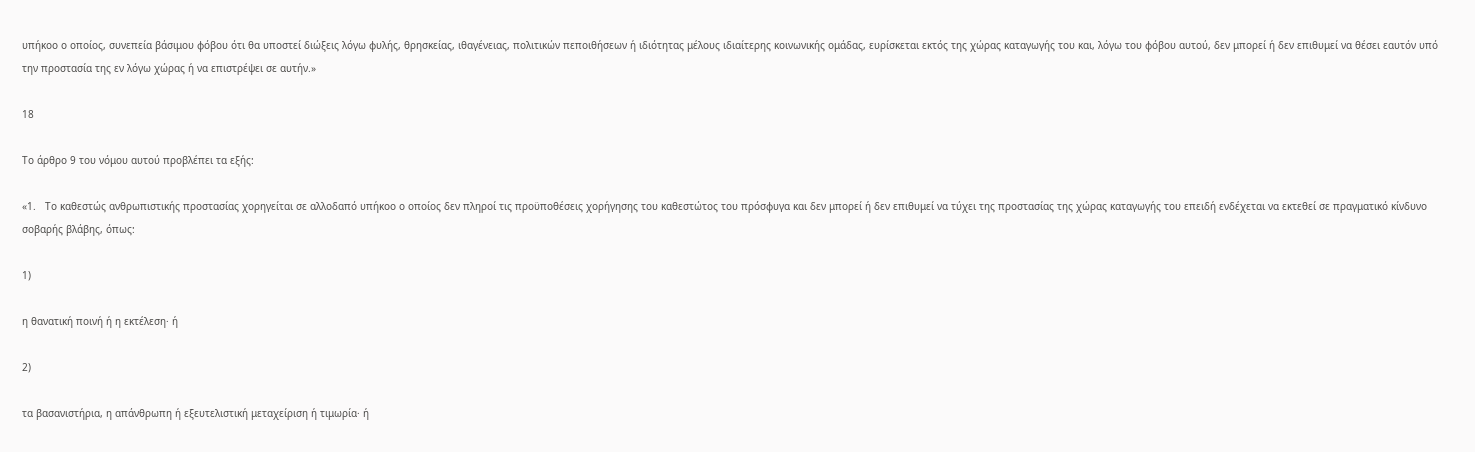υπήκοο ο οποίος, συνεπεία βάσιμου φόβου ότι θα υποστεί διώξεις λόγω φυλής, θρησκείας, ιθαγένειας, πολιτικών πεποιθήσεων ή ιδιότητας μέλους ιδιαίτερης κοινωνικής ομάδας, ευρίσκεται εκτός της χώρας καταγωγής του και, λόγω του φόβου αυτού, δεν μπορεί ή δεν επιθυμεί να θέσει εαυτόν υπό την προστασία της εν λόγω χώρας ή να επιστρέψει σε αυτήν.»

18

Το άρθρο 9 του νόμου αυτού προβλέπει τα εξής:

«1.   Το καθεστώς ανθρωπιστικής προστασίας χορηγείται σε αλλοδαπό υπήκοο ο οποίος δεν πληροί τις προϋποθέσεις χορήγησης του καθεστώτος του πρόσφυγα και δεν μπορεί ή δεν επιθυμεί να τύχει της προστασίας της χώρας καταγωγής του επειδή ενδέχεται να εκτεθεί σε πραγματικό κίνδυνο σοβαρής βλάβης, όπως:

1)

η θανατική ποινή ή η εκτέλεση· ή

2)

τα βασανιστήρια, η απάνθρωπη ή εξευτελιστική μεταχείριση ή τιμωρία· ή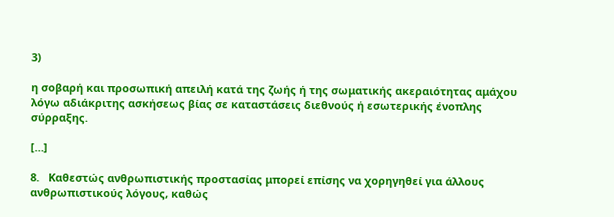3)

η σοβαρή και προσωπική απειλή κατά της ζωής ή της σωματικής ακεραιότητας αμάχου λόγω αδιάκριτης ασκήσεως βίας σε καταστάσεις διεθνούς ή εσωτερικής ένοπλης σύρραξης.

[…]

8.   Καθεστώς ανθρωπιστικής προστασίας μπορεί επίσης να χορηγηθεί για άλλους ανθρωπιστικούς λόγους, καθώς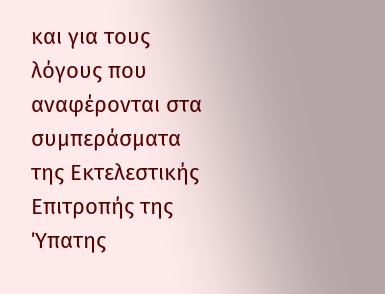και για τους λόγους που αναφέρονται στα συμπεράσματα της Εκτελεστικής Επιτροπής της Ύπατης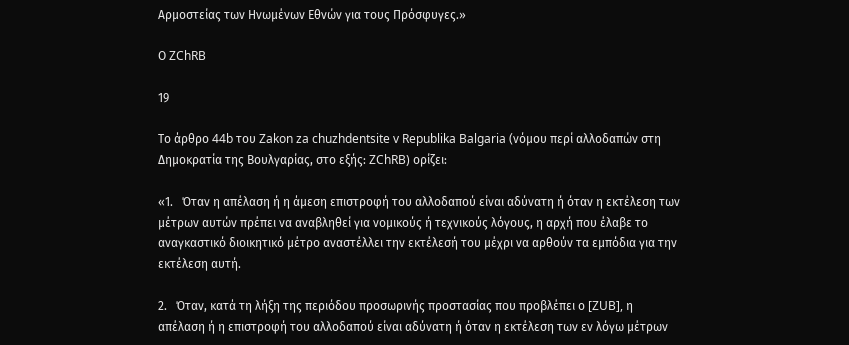Αρμοστείας των Ηνωμένων Εθνών για τους Πρόσφυγες.»

Ο ZChRB

19

Το άρθρο 44b του Zakon za chuzhdentsite v Republika Balgaria (νόμου περί αλλοδαπών στη Δημοκρατία της Βουλγαρίας, στο εξής: ZChRB) ορίζει:

«1.   Όταν η απέλαση ή η άμεση επιστροφή του αλλοδαπού είναι αδύνατη ή όταν η εκτέλεση των μέτρων αυτών πρέπει να αναβληθεί για νομικούς ή τεχνικούς λόγους, η αρχή που έλαβε το αναγκαστικό διοικητικό μέτρο αναστέλλει την εκτέλεσή του μέχρι να αρθούν τα εμπόδια για την εκτέλεση αυτή.

2.   Όταν, κατά τη λήξη της περιόδου προσωρινής προστασίας που προβλέπει ο [ZUB], η απέλαση ή η επιστροφή του αλλοδαπού είναι αδύνατη ή όταν η εκτέλεση των εν λόγω μέτρων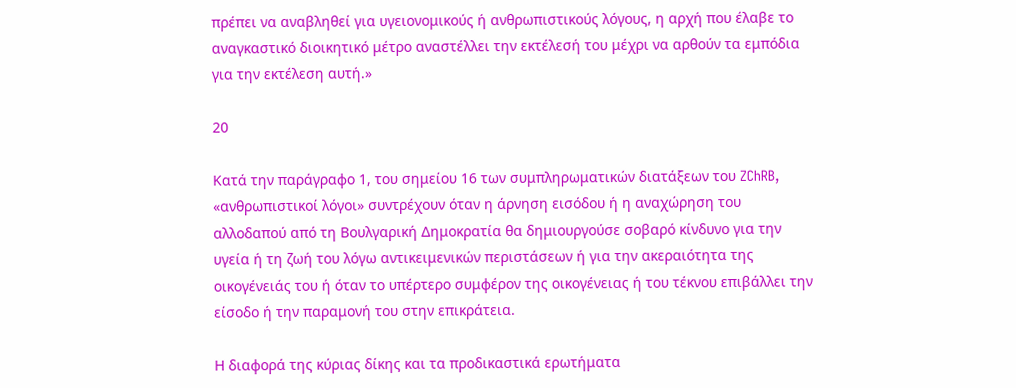πρέπει να αναβληθεί για υγειονομικούς ή ανθρωπιστικούς λόγους, η αρχή που έλαβε το αναγκαστικό διοικητικό μέτρο αναστέλλει την εκτέλεσή του μέχρι να αρθούν τα εμπόδια για την εκτέλεση αυτή.»

20

Κατά την παράγραφο 1, του σημείου 16 των συμπληρωματικών διατάξεων του ZChRB, «ανθρωπιστικοί λόγοι» συντρέχουν όταν η άρνηση εισόδου ή η αναχώρηση του αλλοδαπού από τη Βουλγαρική Δημοκρατία θα δημιουργούσε σοβαρό κίνδυνο για την υγεία ή τη ζωή του λόγω αντικειμενικών περιστάσεων ή για την ακεραιότητα της οικογένειάς του ή όταν το υπέρτερο συμφέρον της οικογένειας ή του τέκνου επιβάλλει την είσοδο ή την παραμονή του στην επικράτεια.

Η διαφορά της κύριας δίκης και τα προδικαστικά ερωτήματα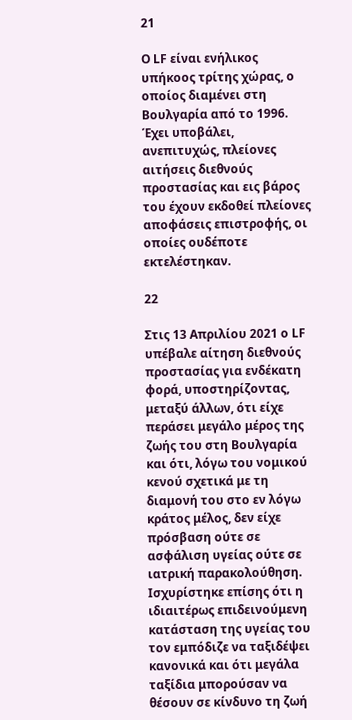21

Ο LF είναι ενήλικος υπήκοος τρίτης χώρας, ο οποίος διαμένει στη Βουλγαρία από το 1996. Έχει υποβάλει, ανεπιτυχώς, πλείονες αιτήσεις διεθνούς προστασίας και εις βάρος του έχουν εκδοθεί πλείονες αποφάσεις επιστροφής, οι οποίες ουδέποτε εκτελέστηκαν.

22

Στις 13 Απριλίου 2021 ο LF υπέβαλε αίτηση διεθνούς προστασίας για ενδέκατη φορά, υποστηρίζοντας, μεταξύ άλλων, ότι είχε περάσει μεγάλο μέρος της ζωής του στη Βουλγαρία και ότι, λόγω του νομικού κενού σχετικά με τη διαμονή του στο εν λόγω κράτος μέλος, δεν είχε πρόσβαση ούτε σε ασφάλιση υγείας ούτε σε ιατρική παρακολούθηση. Ισχυρίστηκε επίσης ότι η ιδιαιτέρως επιδεινούμενη κατάσταση της υγείας του τον εμπόδιζε να ταξιδέψει κανονικά και ότι μεγάλα ταξίδια μπορούσαν να θέσουν σε κίνδυνο τη ζωή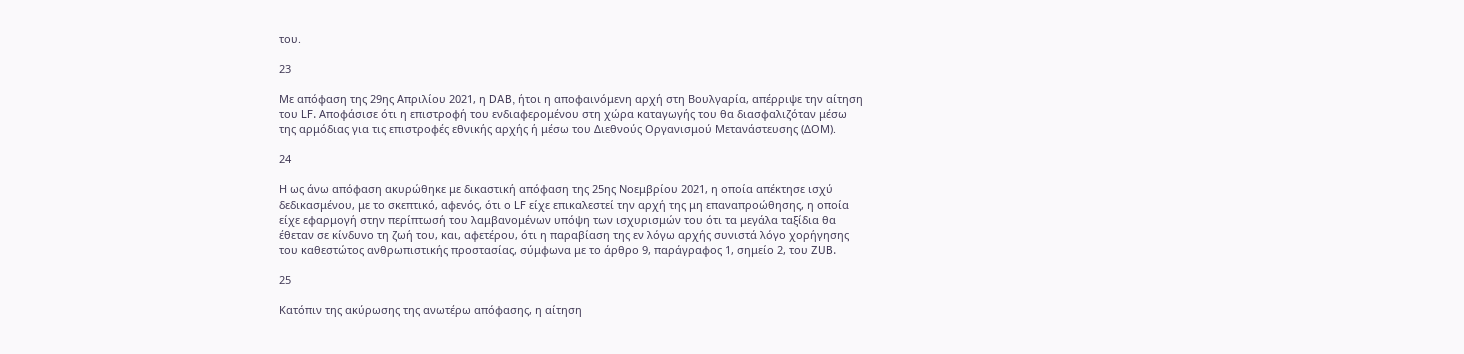του.

23

Με απόφαση της 29ης Απριλίου 2021, η DAB, ήτοι η αποφαινόμενη αρχή στη Βουλγαρία, απέρριψε την αίτηση του LF. Αποφάσισε ότι η επιστροφή του ενδιαφερομένου στη χώρα καταγωγής του θα διασφαλιζόταν μέσω της αρμόδιας για τις επιστροφές εθνικής αρχής ή μέσω του Διεθνούς Οργανισμού Μετανάστευσης (ΔΟΜ).

24

Η ως άνω απόφαση ακυρώθηκε με δικαστική απόφαση της 25ης Νοεμβρίου 2021, η οποία απέκτησε ισχύ δεδικασμένου, με το σκεπτικό, αφενός, ότι ο LF είχε επικαλεστεί την αρχή της μη επαναπροώθησης, η οποία είχε εφαρμογή στην περίπτωσή του λαμβανομένων υπόψη των ισχυρισμών του ότι τα μεγάλα ταξίδια θα έθεταν σε κίνδυνο τη ζωή του, και, αφετέρου, ότι η παραβίαση της εν λόγω αρχής συνιστά λόγο χορήγησης του καθεστώτος ανθρωπιστικής προστασίας, σύμφωνα με το άρθρο 9, παράγραφος 1, σημείο 2, του ZUB.

25

Κατόπιν της ακύρωσης της ανωτέρω απόφασης, η αίτηση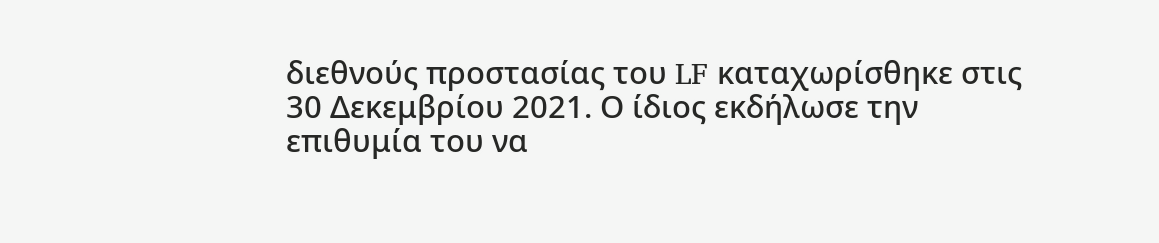διεθνούς προστασίας του LF καταχωρίσθηκε στις 30 Δεκεμβρίου 2021. Ο ίδιος εκδήλωσε την επιθυμία του να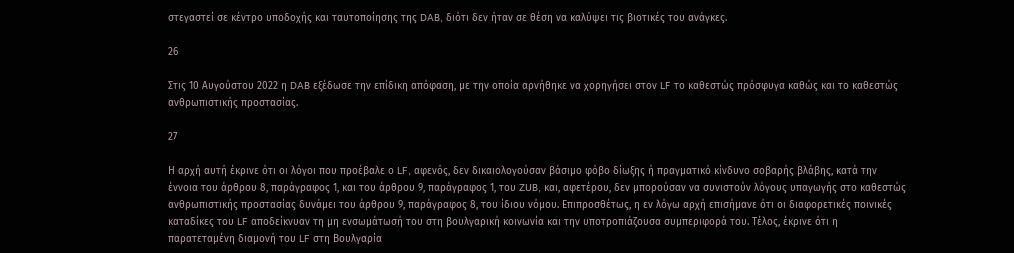στεγαστεί σε κέντρο υποδοχής και ταυτοποίησης της DAB, διότι δεν ήταν σε θέση να καλύψει τις βιοτικές του ανάγκες.

26

Στις 10 Αυγούστου 2022 η DAB εξέδωσε την επίδικη απόφαση, με την οποία αρνήθηκε να χορηγήσει στον LF το καθεστώς πρόσφυγα καθώς και το καθεστώς ανθρωπιστικής προστασίας.

27

Η αρχή αυτή έκρινε ότι οι λόγοι που προέβαλε ο LF, αφενός, δεν δικαιολογούσαν βάσιμο φόβο δίωξης ή πραγματικό κίνδυνο σοβαρής βλάβης, κατά την έννοια του άρθρου 8, παράγραφος 1, και του άρθρου 9, παράγραφος 1, του ZUB, και, αφετέρου, δεν μπορούσαν να συνιστούν λόγους υπαγωγής στο καθεστώς ανθρωπιστικής προστασίας δυνάμει του άρθρου 9, παράγραφος 8, του ίδιου νόμου. Επιπροσθέτως, η εν λόγω αρχή επισήμανε ότι οι διαφορετικές ποινικές καταδίκες του LF αποδείκνυαν τη μη ενσωμάτωσή του στη βουλγαρική κοινωνία και την υποτροπιάζουσα συμπεριφορά του. Τέλος, έκρινε ότι η παρατεταμένη διαμονή του LF στη Βουλγαρία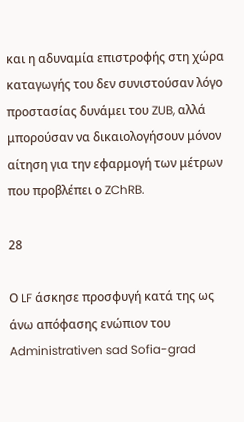και η αδυναμία επιστροφής στη χώρα καταγωγής του δεν συνιστούσαν λόγο προστασίας δυνάμει του ZUB, αλλά μπορούσαν να δικαιολογήσουν μόνον αίτηση για την εφαρμογή των μέτρων που προβλέπει ο ZChRB.

28

Ο LF άσκησε προσφυγή κατά της ως άνω απόφασης ενώπιον του Administrativen sad Sofia-grad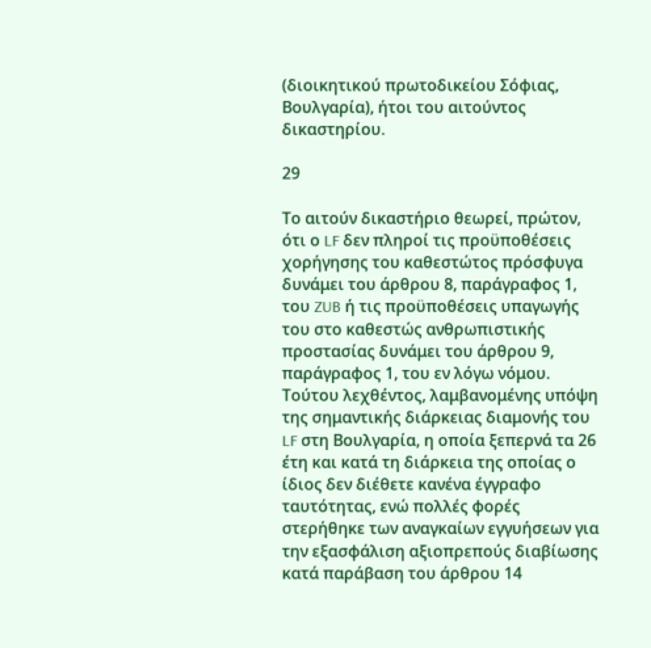(διοικητικού πρωτοδικείου Σόφιας, Βουλγαρία), ήτοι του αιτούντος δικαστηρίου.

29

Το αιτούν δικαστήριο θεωρεί, πρώτον, ότι ο LF δεν πληροί τις προϋποθέσεις χορήγησης του καθεστώτος πρόσφυγα δυνάμει του άρθρου 8, παράγραφος 1, του ZUB ή τις προϋποθέσεις υπαγωγής του στο καθεστώς ανθρωπιστικής προστασίας δυνάμει του άρθρου 9, παράγραφος 1, του εν λόγω νόμου. Τούτου λεχθέντος, λαμβανομένης υπόψη της σημαντικής διάρκειας διαμονής του LF στη Βουλγαρία, η οποία ξεπερνά τα 26 έτη και κατά τη διάρκεια της οποίας ο ίδιος δεν διέθετε κανένα έγγραφο ταυτότητας, ενώ πολλές φορές στερήθηκε των αναγκαίων εγγυήσεων για την εξασφάλιση αξιοπρεπούς διαβίωσης κατά παράβαση του άρθρου 14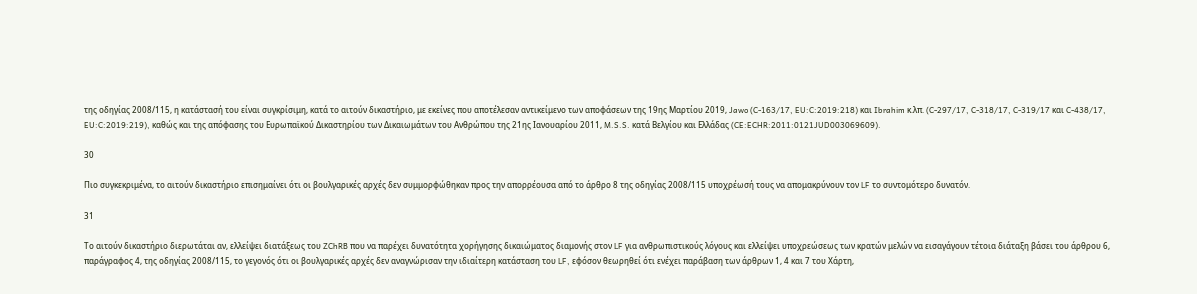της οδηγίας 2008/115, η κατάστασή του είναι συγκρίσιμη, κατά το αιτούν δικαστήριο, με εκείνες που αποτέλεσαν αντικείμενο των αποφάσεων της 19ης Μαρτίου 2019, Jawo (C‑163/17, EU:C:2019:218) και Ibrahim κ.λπ. (C‑297/17, C‑318/17, C‑319/17 και C‑438/17, EU:C:2019:219), καθώς και της απόφασης του Ευρωπαϊκού Δικαστηρίου των Δικαιωμάτων του Ανθρώπου της 21ης Ιανουαρίου 2011, M.S.S. κατά Βελγίου και Ελλάδας (CE:ECHR:2011:0121JUD003069609).

30

Πιο συγκεκριμένα, το αιτούν δικαστήριο επισημαίνει ότι οι βουλγαρικές αρχές δεν συμμορφώθηκαν προς την απορρέουσα από το άρθρο 8 της οδηγίας 2008/115 υποχρέωσή τους να απομακρύνουν τον LF το συντομότερο δυνατόν.

31

Το αιτούν δικαστήριο διερωτάται αν, ελλείψει διατάξεως του ZChRB που να παρέχει δυνατότητα χορήγησης δικαιώματος διαμονής στον LF για ανθρωπιστικούς λόγους και ελλείψει υποχρεώσεως των κρατών μελών να εισαγάγουν τέτοια διάταξη βάσει του άρθρου 6, παράγραφος 4, της οδηγίας 2008/115, το γεγονός ότι οι βουλγαρικές αρχές δεν αναγνώρισαν την ιδιαίτερη κατάσταση του LF, εφόσον θεωρηθεί ότι ενέχει παράβαση των άρθρων 1, 4 και 7 του Χάρτη,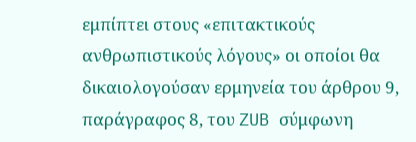εμπίπτει στους «επιτακτικούς ανθρωπιστικούς λόγους» οι οποίοι θα δικαιολογούσαν ερμηνεία του άρθρου 9, παράγραφος 8, του ZUB σύμφωνη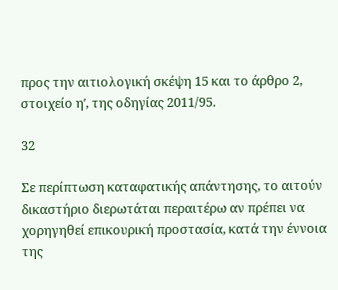προς την αιτιολογική σκέψη 15 και το άρθρο 2, στοιχείο ηʹ, της οδηγίας 2011/95.

32

Σε περίπτωση καταφατικής απάντησης, το αιτούν δικαστήριο διερωτάται περαιτέρω αν πρέπει να χορηγηθεί επικουρική προστασία, κατά την έννοια της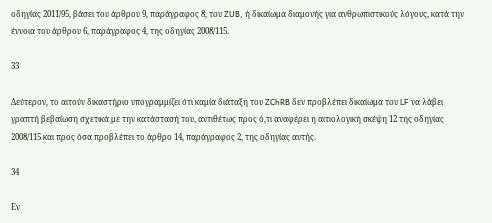οδηγίας 2011/95, βάσει του άρθρου 9, παράγραφος 8, του ZUB, ή δικαίωμα διαμονής για ανθρωπιστικούς λόγους, κατά την έννοια του άρθρου 6, παράγραφος 4, της οδηγίας 2008/115.

33

Δεύτερον, το αιτούν δικαστήριο υπογραμμίζει ότι καμία διάταξη του ZChRB δεν προβλέπει δικαίωμα του LF να λάβει γραπτή βεβαίωση σχετικά με την κατάστασή του, αντιθέτως προς ό,τι αναφέρει η αιτιολογική σκέψη 12 της οδηγίας 2008/115 και προς όσα προβλέπει το άρθρο 14, παράγραφος 2, της οδηγίας αυτής.

34

Εν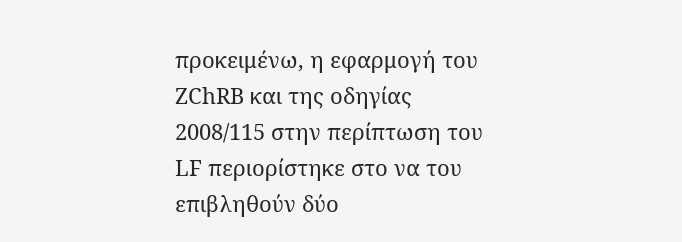προκειμένω, η εφαρμογή του ZChRB και της οδηγίας 2008/115 στην περίπτωση του LF περιορίστηκε στο να του επιβληθούν δύο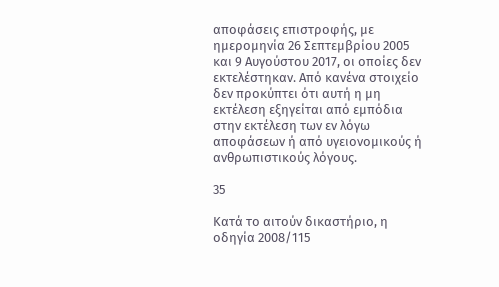αποφάσεις επιστροφής, με ημερομηνία 26 Σεπτεμβρίου 2005 και 9 Αυγούστου 2017, οι οποίες δεν εκτελέστηκαν. Από κανένα στοιχείο δεν προκύπτει ότι αυτή η μη εκτέλεση εξηγείται από εμπόδια στην εκτέλεση των εν λόγω αποφάσεων ή από υγειονομικούς ή ανθρωπιστικούς λόγους.

35

Κατά το αιτούν δικαστήριο, η οδηγία 2008/115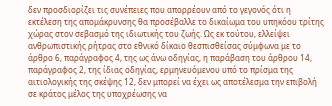δεν προσδιορίζει τις συνέπειες που απορρέουν από το γεγονός ότι η εκτέλεση της απομάκρυνσης θα προσέβαλλε το δικαίωμα του υπηκόου τρίτης χώρας στον σεβασμό της ιδιωτικής του ζωής. Ως εκ τούτου, ελλείψει ανθρωπιστικής ρήτρας στο εθνικό δίκαιο θεσπισθείσας σύμφωνα με το άρθρο 6, παράγραφος 4, της ως άνω οδηγίας, η παράβαση του άρθρου 14, παράγραφος 2, της ίδιας οδηγίας, ερμηνευόμενου υπό το πρίσμα της αιτιολογικής της σκέψης 12, δεν μπορεί να έχει ως αποτέλεσμα την επιβολή σε κράτος μέλος της υποχρέωσης να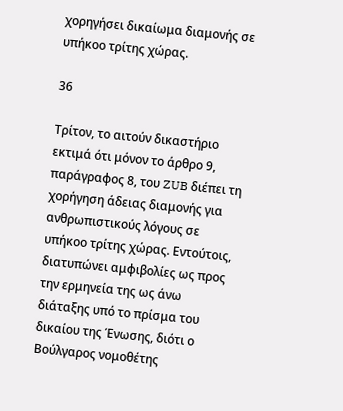χορηγήσει δικαίωμα διαμονής σε υπήκοο τρίτης χώρας.

36

Τρίτον, το αιτούν δικαστήριο εκτιμά ότι μόνον το άρθρο 9, παράγραφος 8, του ZUB διέπει τη χορήγηση άδειας διαμονής για ανθρωπιστικούς λόγους σε υπήκοο τρίτης χώρας. Εντούτοις, διατυπώνει αμφιβολίες ως προς την ερμηνεία της ως άνω διάταξης υπό το πρίσμα του δικαίου της Ένωσης, διότι ο Βούλγαρος νομοθέτης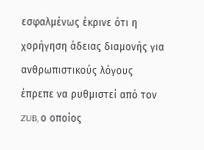εσφαλμένως έκρινε ότι η χορήγηση άδειας διαμονής για ανθρωπιστικούς λόγους έπρεπε να ρυθμιστεί από τον ZUB, ο οποίος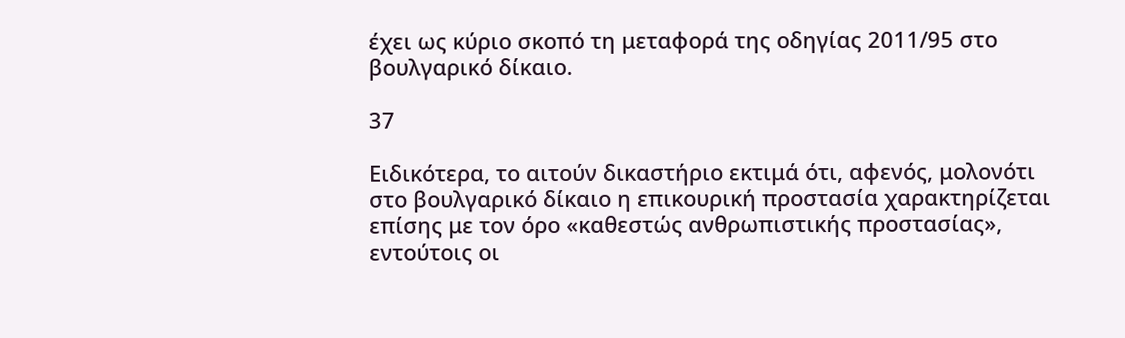έχει ως κύριο σκοπό τη μεταφορά της οδηγίας 2011/95 στο βουλγαρικό δίκαιο.

37

Ειδικότερα, το αιτούν δικαστήριο εκτιμά ότι, αφενός, μολονότι στο βουλγαρικό δίκαιο η επικουρική προστασία χαρακτηρίζεται επίσης με τον όρο «καθεστώς ανθρωπιστικής προστασίας», εντούτοις οι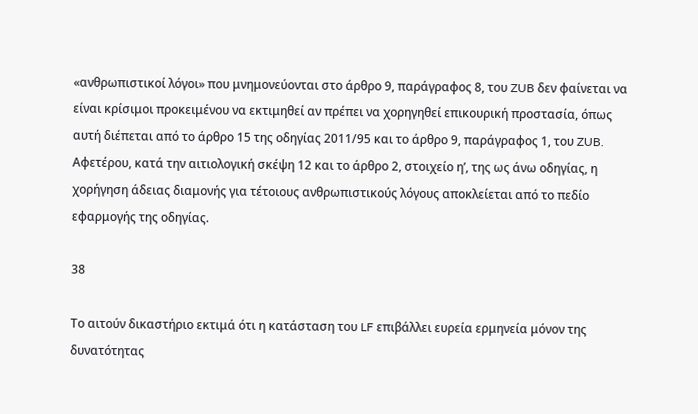«ανθρωπιστικοί λόγοι» που μνημονεύονται στο άρθρο 9, παράγραφος 8, του ZUB δεν φαίνεται να είναι κρίσιμοι προκειμένου να εκτιμηθεί αν πρέπει να χορηγηθεί επικουρική προστασία, όπως αυτή διέπεται από το άρθρο 15 της οδηγίας 2011/95 και το άρθρο 9, παράγραφος 1, του ZUB. Αφετέρου, κατά την αιτιολογική σκέψη 12 και το άρθρο 2, στοιχείο ηʹ, της ως άνω οδηγίας, η χορήγηση άδειας διαμονής για τέτοιους ανθρωπιστικούς λόγους αποκλείεται από το πεδίο εφαρμογής της οδηγίας.

38

Το αιτούν δικαστήριο εκτιμά ότι η κατάσταση του LF επιβάλλει ευρεία ερμηνεία μόνον της δυνατότητας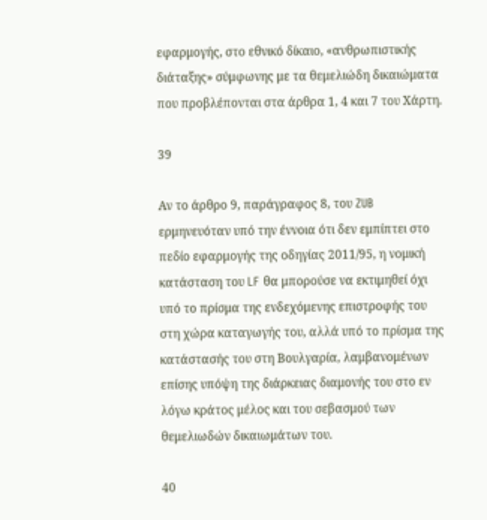εφαρμογής, στο εθνικό δίκαιο, «ανθρωπιστικής διάταξης» σύμφωνης με τα θεμελιώδη δικαιώματα που προβλέπονται στα άρθρα 1, 4 και 7 του Χάρτη.

39

Αν το άρθρο 9, παράγραφος 8, του ZUB ερμηνευόταν υπό την έννοια ότι δεν εμπίπτει στο πεδίο εφαρμογής της οδηγίας 2011/95, η νομική κατάσταση του LF θα μπορούσε να εκτιμηθεί όχι υπό το πρίσμα της ενδεχόμενης επιστροφής του στη χώρα καταγωγής του, αλλά υπό το πρίσμα της κατάστασής του στη Βουλγαρία, λαμβανομένων επίσης υπόψη της διάρκειας διαμονής του στο εν λόγω κράτος μέλος και του σεβασμού των θεμελιωδών δικαιωμάτων του.

40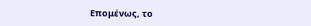Επομένως, το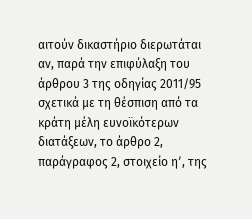αιτούν δικαστήριο διερωτάται αν, παρά την επιφύλαξη του άρθρου 3 της οδηγίας 2011/95 σχετικά με τη θέσπιση από τα κράτη μέλη ευνοϊκότερων διατάξεων, το άρθρο 2, παράγραφος 2, στοιχείο ηʹ, της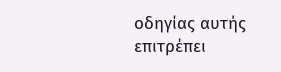οδηγίας αυτής επιτρέπει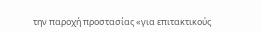την παροχή προστασίας «για επιτακτικούς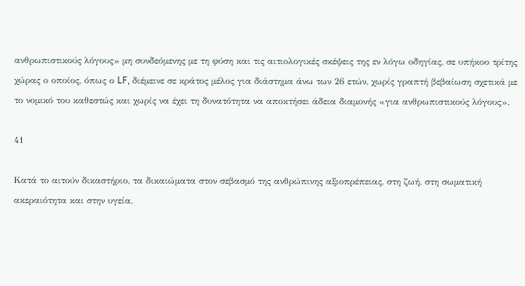ανθρωπιστικούς λόγους» μη συνδεόμενης με τη φύση και τις αιτιολογικές σκέψεις της εν λόγω οδηγίας, σε υπήκοο τρίτης χώρας ο οποίος, όπως ο LF, διέμεινε σε κράτος μέλος για διάστημα άνω των 26 ετών, χωρίς γραπτή βεβαίωση σχετικά με το νομικό του καθεστώς και χωρίς να έχει τη δυνατότητα να αποκτήσει άδεια διαμονής «για ανθρωπιστικούς λόγους».

41

Κατά το αιτούν δικαστήριο, τα δικαιώματα στον σεβασμό της ανθρώπινης αξιοπρέπειας, στη ζωή, στη σωματική ακεραιότητα και στην υγεία,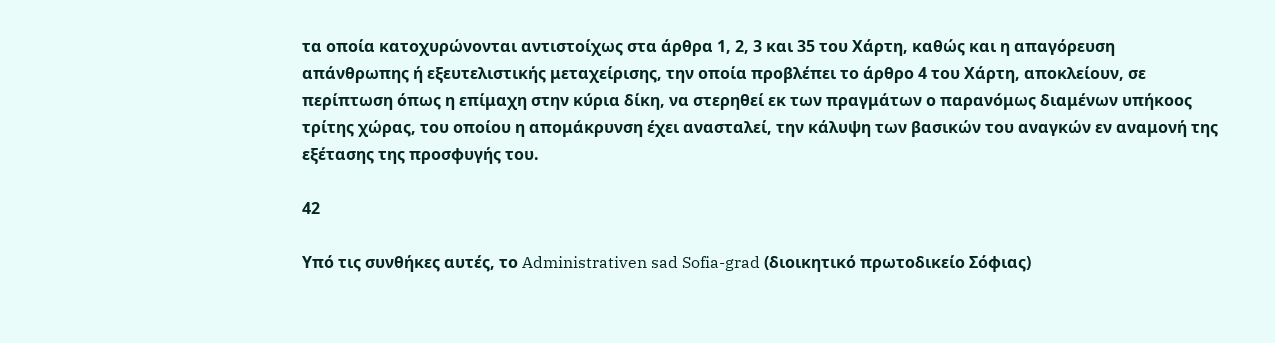τα οποία κατοχυρώνονται αντιστοίχως στα άρθρα 1, 2, 3 και 35 του Χάρτη, καθώς και η απαγόρευση απάνθρωπης ή εξευτελιστικής μεταχείρισης, την οποία προβλέπει το άρθρο 4 του Χάρτη, αποκλείουν, σε περίπτωση όπως η επίμαχη στην κύρια δίκη, να στερηθεί εκ των πραγμάτων ο παρανόμως διαμένων υπήκοος τρίτης χώρας, του οποίου η απομάκρυνση έχει ανασταλεί, την κάλυψη των βασικών του αναγκών εν αναμονή της εξέτασης της προσφυγής του.

42

Υπό τις συνθήκες αυτές, το Administrativen sad Sofia-grad (διοικητικό πρωτοδικείο Σόφιας)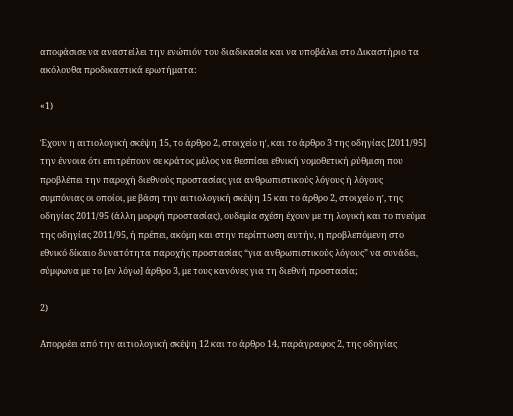αποφάσισε να αναστείλει την ενώπιόν του διαδικασία και να υποβάλει στο Δικαστήριο τα ακόλουθα προδικαστικά ερωτήματα:

«1)

Έχουν η αιτιολογική σκέψη 15, το άρθρο 2, στοιχείο ηʹ, και το άρθρο 3 της οδηγίας [2011/95] την έννοια ότι επιτρέπουν σε κράτος μέλος να θεσπίσει εθνική νομοθετική ρύθμιση που προβλέπει την παροχή διεθνούς προστασίας για ανθρωπιστικούς λόγους ή λόγους συμπόνιας οι οποίοι, με βάση την αιτιολογική σκέψη 15 και το άρθρο 2, στοιχείο ηʹ, της οδηγίας 2011/95 (άλλη μορφή προστασίας), ουδεμία σχέση έχουν με τη λογική και το πνεύμα της οδηγίας 2011/95, ή πρέπει, ακόμη και στην περίπτωση αυτήν, η προβλεπόμενη στο εθνικό δίκαιο δυνατότητα παροχής προστασίας “για ανθρωπιστικούς λόγους” να συνάδει, σύμφωνα με το [εν λόγω] άρθρο 3, με τους κανόνες για τη διεθνή προστασία;

2)

Απορρέει από την αιτιολογική σκέψη 12 και το άρθρο 14, παράγραφος 2, της οδηγίας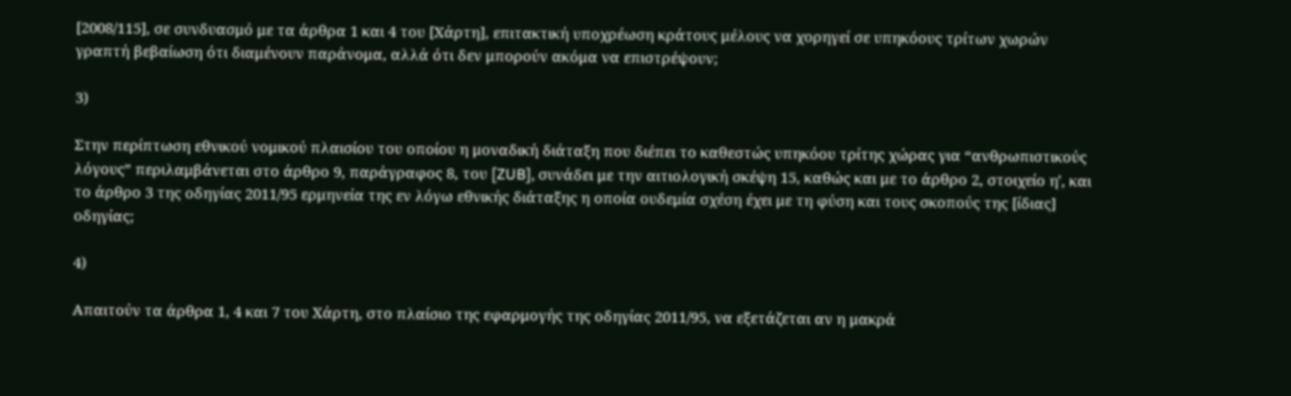[2008/115], σε συνδυασμό με τα άρθρα 1 και 4 του [Χάρτη], επιτακτική υποχρέωση κράτους μέλους να χορηγεί σε υπηκόους τρίτων χωρών γραπτή βεβαίωση ότι διαμένουν παράνομα, αλλά ότι δεν μπορούν ακόμα να επιστρέψουν;

3)

Στην περίπτωση εθνικού νομικού πλαισίου του οποίου η μοναδική διάταξη που διέπει το καθεστώς υπηκόου τρίτης χώρας για “ανθρωπιστικούς λόγους” περιλαμβάνεται στο άρθρο 9, παράγραφος 8, του [ZUB], συνάδει με την αιτιολογική σκέψη 15, καθώς και με το άρθρο 2, στοιχείο ηʹ, και το άρθρο 3 της οδηγίας 2011/95 ερμηνεία της εν λόγω εθνικής διάταξης η οποία ουδεμία σχέση έχει με τη φύση και τους σκοπούς της [ίδιας] οδηγίας;

4)

Απαιτούν τα άρθρα 1, 4 και 7 του Χάρτη, στο πλαίσιο της εφαρμογής της οδηγίας 2011/95, να εξετάζεται αν η μακρά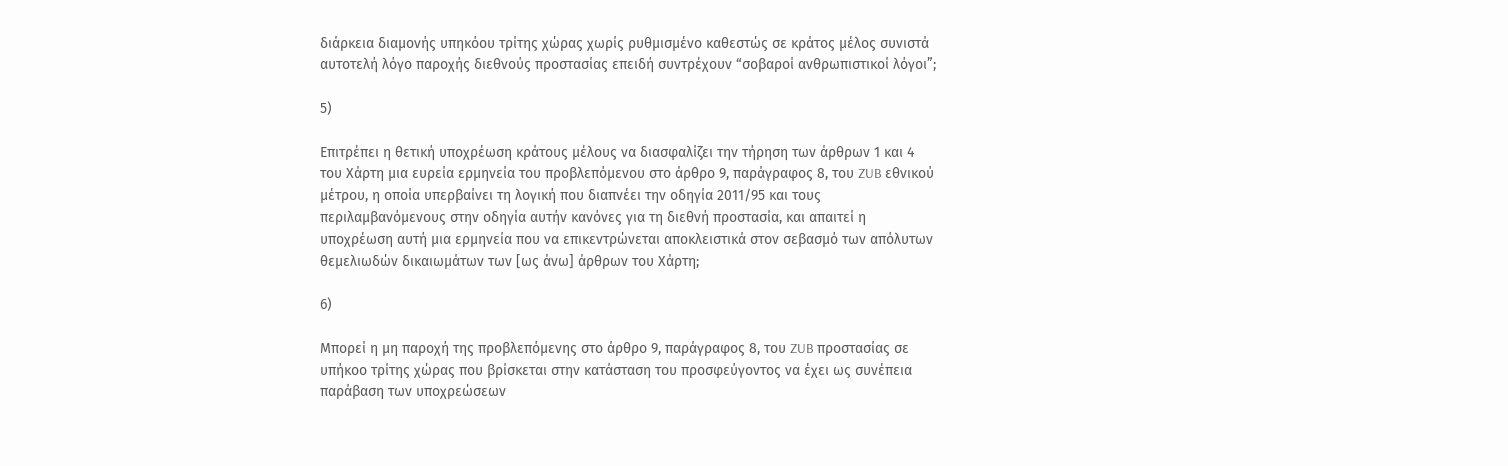διάρκεια διαμονής υπηκόου τρίτης χώρας χωρίς ρυθμισμένο καθεστώς σε κράτος μέλος συνιστά αυτοτελή λόγο παροχής διεθνούς προστασίας επειδή συντρέχουν “σοβαροί ανθρωπιστικοί λόγοι”;

5)

Επιτρέπει η θετική υποχρέωση κράτους μέλους να διασφαλίζει την τήρηση των άρθρων 1 και 4 του Χάρτη μια ευρεία ερμηνεία του προβλεπόμενου στο άρθρο 9, παράγραφος 8, του ZUB εθνικού μέτρου, η οποία υπερβαίνει τη λογική που διαπνέει την οδηγία 2011/95 και τους περιλαμβανόμενους στην οδηγία αυτήν κανόνες για τη διεθνή προστασία, και απαιτεί η υποχρέωση αυτή μια ερμηνεία που να επικεντρώνεται αποκλειστικά στον σεβασμό των απόλυτων θεμελιωδών δικαιωμάτων των [ως άνω] άρθρων του Χάρτη;

6)

Μπορεί η μη παροχή της προβλεπόμενης στο άρθρο 9, παράγραφος 8, του ZUB προστασίας σε υπήκοο τρίτης χώρας που βρίσκεται στην κατάσταση του προσφεύγοντος να έχει ως συνέπεια παράβαση των υποχρεώσεων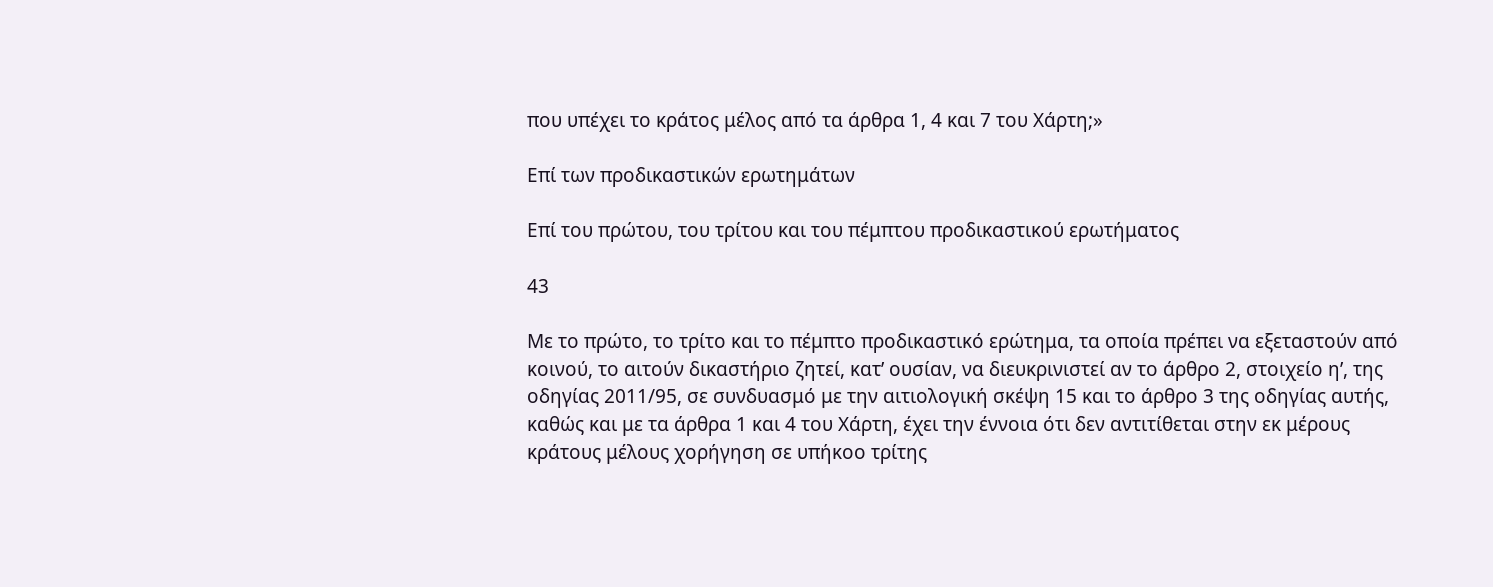που υπέχει το κράτος μέλος από τα άρθρα 1, 4 και 7 του Χάρτη;»

Επί των προδικαστικών ερωτημάτων

Επί του πρώτου, του τρίτου και του πέμπτου προδικαστικού ερωτήματος

43

Με το πρώτο, το τρίτο και το πέμπτο προδικαστικό ερώτημα, τα οποία πρέπει να εξεταστούν από κοινού, το αιτούν δικαστήριο ζητεί, κατ’ ουσίαν, να διευκρινιστεί αν το άρθρο 2, στοιχείο ηʹ, της οδηγίας 2011/95, σε συνδυασμό με την αιτιολογική σκέψη 15 και το άρθρο 3 της οδηγίας αυτής, καθώς και με τα άρθρα 1 και 4 του Χάρτη, έχει την έννοια ότι δεν αντιτίθεται στην εκ μέρους κράτους μέλους χορήγηση σε υπήκοο τρίτης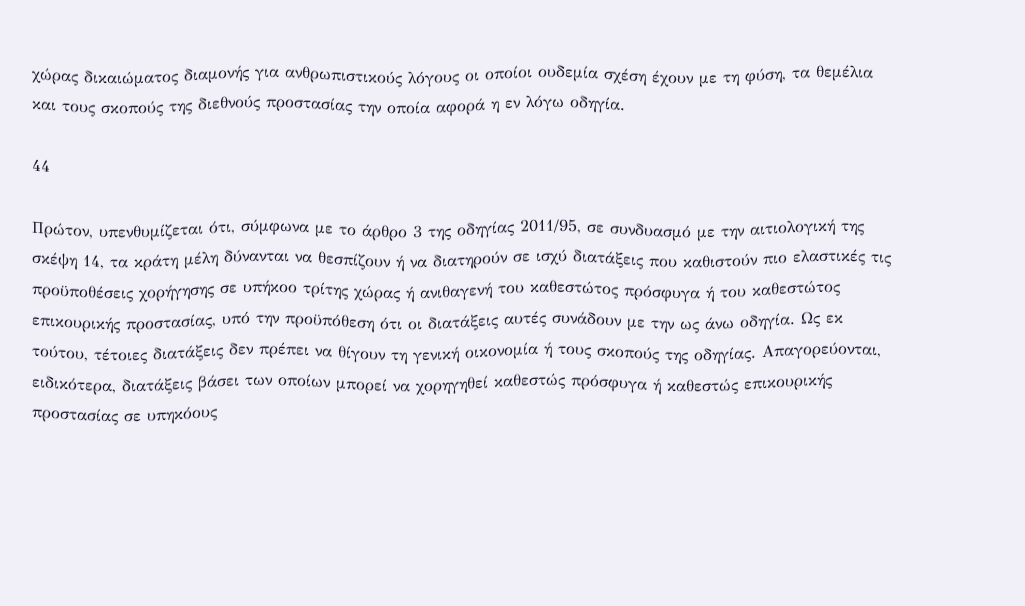χώρας δικαιώματος διαμονής για ανθρωπιστικούς λόγους οι οποίοι ουδεμία σχέση έχουν με τη φύση, τα θεμέλια και τους σκοπούς της διεθνούς προστασίας την οποία αφορά η εν λόγω οδηγία.

44

Πρώτον, υπενθυμίζεται ότι, σύμφωνα με το άρθρο 3 της οδηγίας 2011/95, σε συνδυασμό με την αιτιολογική της σκέψη 14, τα κράτη μέλη δύνανται να θεσπίζουν ή να διατηρούν σε ισχύ διατάξεις που καθιστούν πιο ελαστικές τις προϋποθέσεις χορήγησης σε υπήκοο τρίτης χώρας ή ανιθαγενή του καθεστώτος πρόσφυγα ή του καθεστώτος επικουρικής προστασίας, υπό την προϋπόθεση ότι οι διατάξεις αυτές συνάδουν με την ως άνω οδηγία. Ως εκ τούτου, τέτοιες διατάξεις δεν πρέπει να θίγουν τη γενική οικονομία ή τους σκοπούς της οδηγίας. Απαγορεύονται, ειδικότερα, διατάξεις βάσει των οποίων μπορεί να χορηγηθεί καθεστώς πρόσφυγα ή καθεστώς επικουρικής προστασίας σε υπηκόους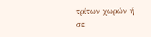τρίτων χωρών ή σε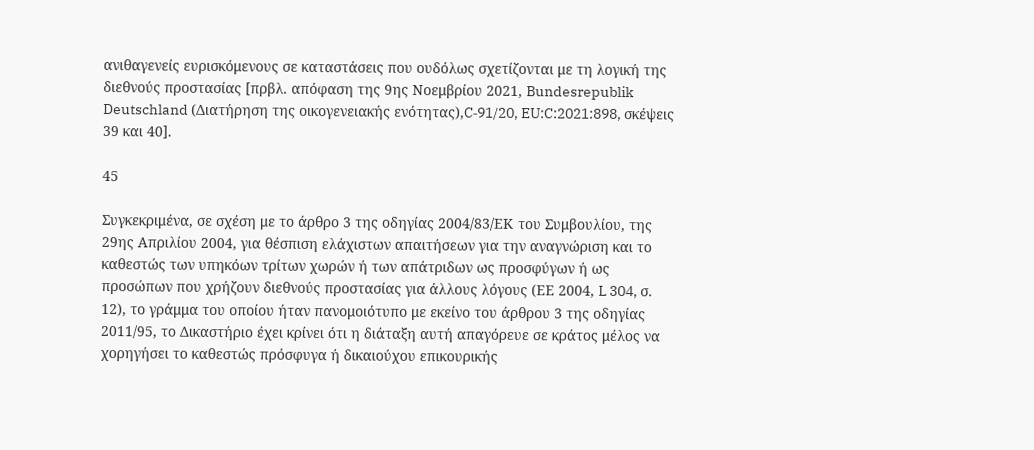ανιθαγενείς ευρισκόμενους σε καταστάσεις που ουδόλως σχετίζονται με τη λογική της διεθνούς προστασίας [πρβλ. απόφαση της 9ης Νοεμβρίου 2021, Bundesrepublik Deutschland (Διατήρηση της οικογενειακής ενότητας),C‑91/20, EU:C:2021:898, σκέψεις 39 και 40].

45

Συγκεκριμένα, σε σχέση με το άρθρο 3 της οδηγίας 2004/83/ΕΚ του Συμβουλίου, της 29ης Απριλίου 2004, για θέσπιση ελάχιστων απαιτήσεων για την αναγνώριση και το καθεστώς των υπηκόων τρίτων χωρών ή των απάτριδων ως προσφύγων ή ως προσώπων που χρήζουν διεθνούς προστασίας για άλλους λόγους (ΕΕ 2004, L 304, σ. 12), το γράμμα του οποίου ήταν πανομοιότυπο με εκείνο του άρθρου 3 της οδηγίας 2011/95, το Δικαστήριο έχει κρίνει ότι η διάταξη αυτή απαγόρευε σε κράτος μέλος να χορηγήσει το καθεστώς πρόσφυγα ή δικαιούχου επικουρικής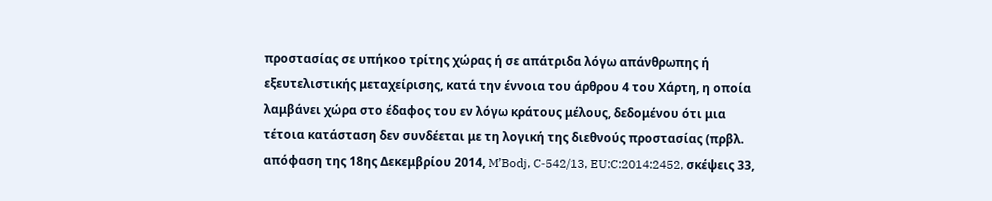προστασίας σε υπήκοο τρίτης χώρας ή σε απάτριδα λόγω απάνθρωπης ή εξευτελιστικής μεταχείρισης, κατά την έννοια του άρθρου 4 του Χάρτη, η οποία λαμβάνει χώρα στο έδαφος του εν λόγω κράτους μέλους, δεδομένου ότι μια τέτοια κατάσταση δεν συνδέεται με τη λογική της διεθνούς προστασίας (πρβλ. απόφαση της 18ης Δεκεμβρίου 2014, M’Bodj, C‑542/13, EU:C:2014:2452, σκέψεις 33,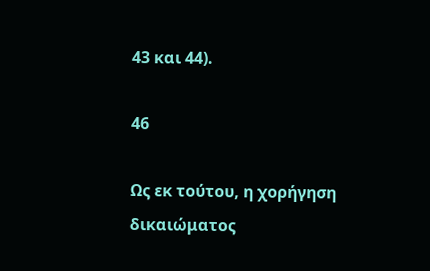43 και 44).

46

Ως εκ τούτου, η χορήγηση δικαιώματος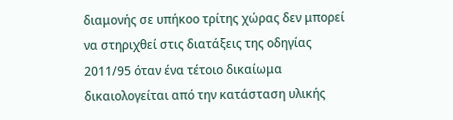διαμονής σε υπήκοο τρίτης χώρας δεν μπορεί να στηριχθεί στις διατάξεις της οδηγίας 2011/95 όταν ένα τέτοιο δικαίωμα δικαιολογείται από την κατάσταση υλικής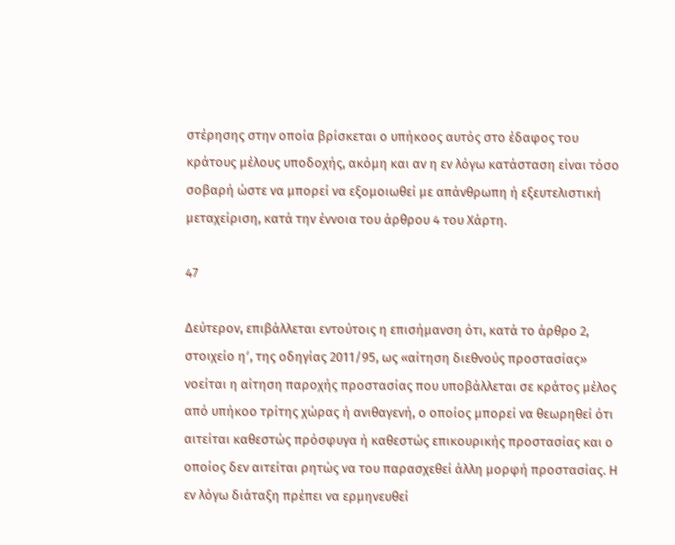στέρησης στην οποία βρίσκεται ο υπήκοος αυτός στο έδαφος του κράτους μέλους υποδοχής, ακόμη και αν η εν λόγω κατάσταση είναι τόσο σοβαρή ώστε να μπορεί να εξομοιωθεί με απάνθρωπη ή εξευτελιστική μεταχείριση, κατά την έννοια του άρθρου 4 του Χάρτη.

47

Δεύτερον, επιβάλλεται εντούτοις η επισήμανση ότι, κατά το άρθρο 2, στοιχείο ηʹ, της οδηγίας 2011/95, ως «αίτηση διεθνούς προστασίας» νοείται η αίτηση παροχής προστασίας που υποβάλλεται σε κράτος μέλος από υπήκοο τρίτης χώρας ή ανιθαγενή, ο οποίος μπορεί να θεωρηθεί ότι αιτείται καθεστώς πρόσφυγα ή καθεστώς επικουρικής προστασίας και ο οποίος δεν αιτείται ρητώς να του παρασχεθεί άλλη μορφή προστασίας. Η εν λόγω διάταξη πρέπει να ερμηνευθεί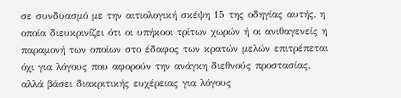σε συνδυασμό με την αιτιολογική σκέψη 15 της οδηγίας αυτής, η οποία διευκρινίζει ότι οι υπήκοοι τρίτων χωρών ή οι ανιθαγενείς η παραμονή των οποίων στο έδαφος των κρατών μελών επιτρέπεται όχι για λόγους που αφορούν την ανάγκη διεθνούς προστασίας, αλλά βάσει διακριτικής ευχέρειας για λόγους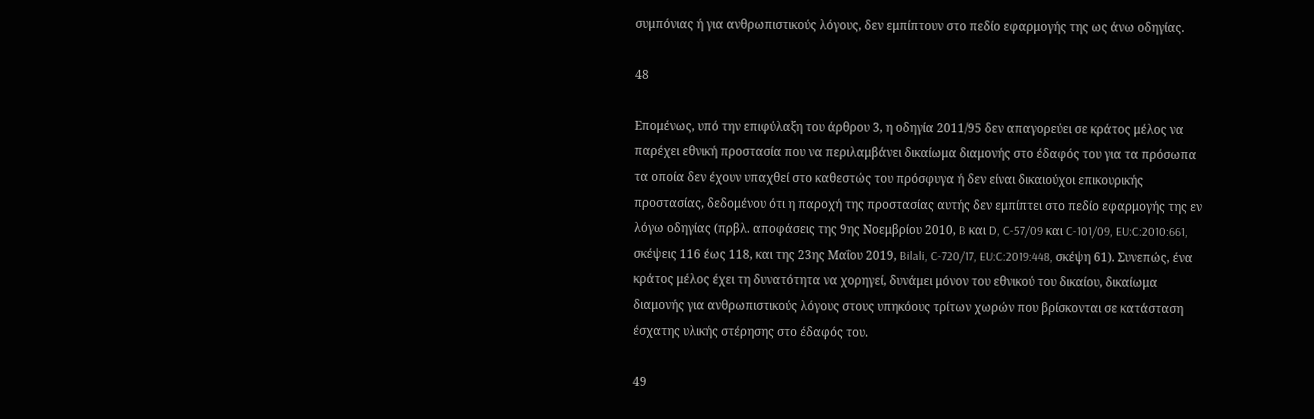συμπόνιας ή για ανθρωπιστικούς λόγους, δεν εμπίπτουν στο πεδίο εφαρμογής της ως άνω οδηγίας.

48

Επομένως, υπό την επιφύλαξη του άρθρου 3, η οδηγία 2011/95 δεν απαγορεύει σε κράτος μέλος να παρέχει εθνική προστασία που να περιλαμβάνει δικαίωμα διαμονής στο έδαφός του για τα πρόσωπα τα οποία δεν έχουν υπαχθεί στο καθεστώς του πρόσφυγα ή δεν είναι δικαιούχοι επικουρικής προστασίας, δεδομένου ότι η παροχή της προστασίας αυτής δεν εμπίπτει στο πεδίο εφαρμογής της εν λόγω οδηγίας (πρβλ. αποφάσεις της 9ης Νοεμβρίου 2010, B και D, C‑57/09 και C‑101/09, EU:C:2010:661, σκέψεις 116 έως 118, και της 23ης Μαΐου 2019, Bilali, C‑720/17, EU:C:2019:448, σκέψη 61). Συνεπώς, ένα κράτος μέλος έχει τη δυνατότητα να χορηγεί, δυνάμει μόνον του εθνικού του δικαίου, δικαίωμα διαμονής για ανθρωπιστικούς λόγους στους υπηκόους τρίτων χωρών που βρίσκονται σε κατάσταση έσχατης υλικής στέρησης στο έδαφός του.

49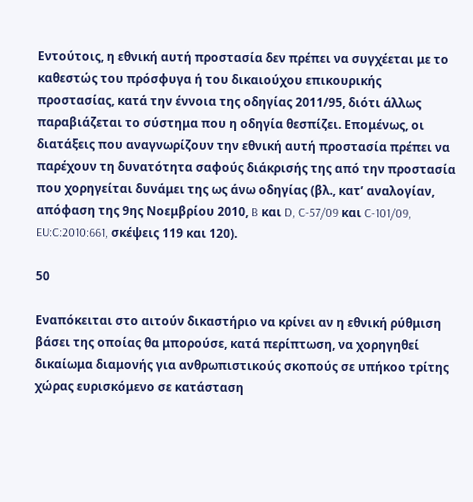Εντούτοις, η εθνική αυτή προστασία δεν πρέπει να συγχέεται με το καθεστώς του πρόσφυγα ή του δικαιούχου επικουρικής προστασίας, κατά την έννοια της οδηγίας 2011/95, διότι άλλως παραβιάζεται το σύστημα που η οδηγία θεσπίζει. Επομένως, οι διατάξεις που αναγνωρίζουν την εθνική αυτή προστασία πρέπει να παρέχουν τη δυνατότητα σαφούς διάκρισής της από την προστασία που χορηγείται δυνάμει της ως άνω οδηγίας (βλ., κατ’ αναλογίαν, απόφαση της 9ης Νοεμβρίου 2010, B και D, C‑57/09 και C‑101/09, EU:C:2010:661, σκέψεις 119 και 120).

50

Εναπόκειται στο αιτούν δικαστήριο να κρίνει αν η εθνική ρύθμιση βάσει της οποίας θα μπορούσε, κατά περίπτωση, να χορηγηθεί δικαίωμα διαμονής για ανθρωπιστικούς σκοπούς σε υπήκοο τρίτης χώρας ευρισκόμενο σε κατάσταση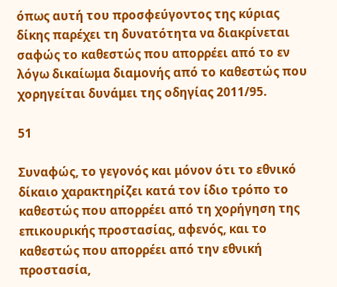όπως αυτή του προσφεύγοντος της κύριας δίκης παρέχει τη δυνατότητα να διακρίνεται σαφώς το καθεστώς που απορρέει από το εν λόγω δικαίωμα διαμονής από το καθεστώς που χορηγείται δυνάμει της οδηγίας 2011/95.

51

Συναφώς, το γεγονός και μόνον ότι το εθνικό δίκαιο χαρακτηρίζει κατά τον ίδιο τρόπο το καθεστώς που απορρέει από τη χορήγηση της επικουρικής προστασίας, αφενός, και το καθεστώς που απορρέει από την εθνική προστασία,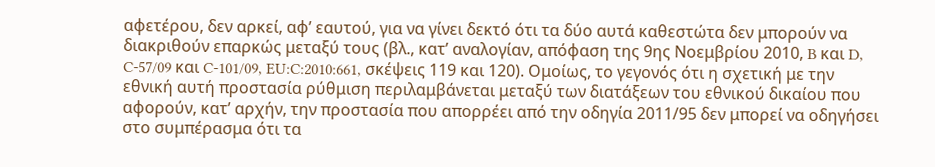αφετέρου, δεν αρκεί, αφ’ εαυτού, για να γίνει δεκτό ότι τα δύο αυτά καθεστώτα δεν μπορούν να διακριθούν επαρκώς μεταξύ τους (βλ., κατ’ αναλογίαν, απόφαση της 9ης Νοεμβρίου 2010, B και D, C‑57/09 και C‑101/09, EU:C:2010:661, σκέψεις 119 και 120). Ομοίως, το γεγονός ότι η σχετική με την εθνική αυτή προστασία ρύθμιση περιλαμβάνεται μεταξύ των διατάξεων του εθνικού δικαίου που αφορούν, κατ’ αρχήν, την προστασία που απορρέει από την οδηγία 2011/95 δεν μπορεί να οδηγήσει στο συμπέρασμα ότι τα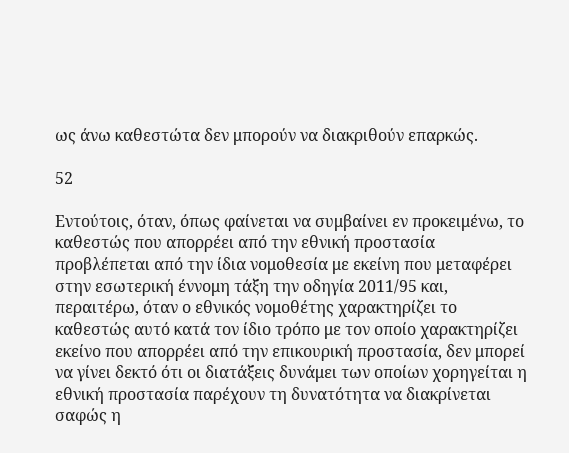ως άνω καθεστώτα δεν μπορούν να διακριθούν επαρκώς.

52

Εντούτοις, όταν, όπως φαίνεται να συμβαίνει εν προκειμένω, το καθεστώς που απορρέει από την εθνική προστασία προβλέπεται από την ίδια νομοθεσία με εκείνη που μεταφέρει στην εσωτερική έννομη τάξη την οδηγία 2011/95 και, περαιτέρω, όταν ο εθνικός νομοθέτης χαρακτηρίζει το καθεστώς αυτό κατά τον ίδιο τρόπο με τον οποίο χαρακτηρίζει εκείνο που απορρέει από την επικουρική προστασία, δεν μπορεί να γίνει δεκτό ότι οι διατάξεις δυνάμει των οποίων χορηγείται η εθνική προστασία παρέχουν τη δυνατότητα να διακρίνεται σαφώς η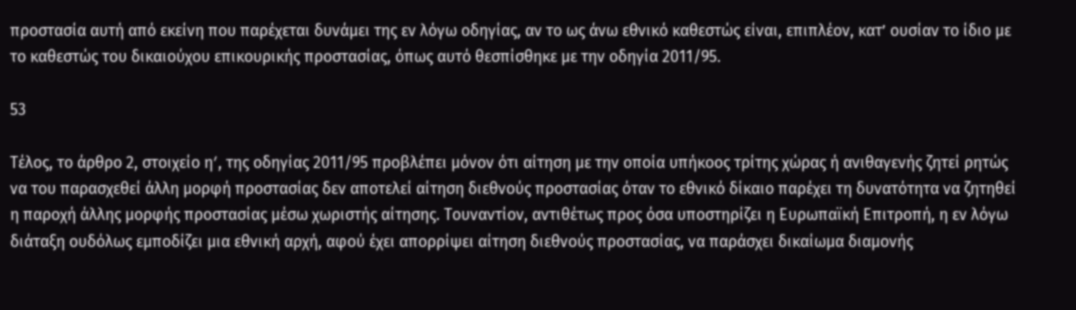προστασία αυτή από εκείνη που παρέχεται δυνάμει της εν λόγω οδηγίας, αν το ως άνω εθνικό καθεστώς είναι, επιπλέον, κατ’ ουσίαν το ίδιο με το καθεστώς του δικαιούχου επικουρικής προστασίας, όπως αυτό θεσπίσθηκε με την οδηγία 2011/95.

53

Τέλος, το άρθρο 2, στοιχείο ηʹ, της οδηγίας 2011/95 προβλέπει μόνον ότι αίτηση με την οποία υπήκοος τρίτης χώρας ή ανιθαγενής ζητεί ρητώς να του παρασχεθεί άλλη μορφή προστασίας δεν αποτελεί αίτηση διεθνούς προστασίας όταν το εθνικό δίκαιο παρέχει τη δυνατότητα να ζητηθεί η παροχή άλλης μορφής προστασίας μέσω χωριστής αίτησης. Τουναντίον, αντιθέτως προς όσα υποστηρίζει η Ευρωπαϊκή Επιτροπή, η εν λόγω διάταξη ουδόλως εμποδίζει μια εθνική αρχή, αφού έχει απορρίψει αίτηση διεθνούς προστασίας, να παράσχει δικαίωμα διαμονής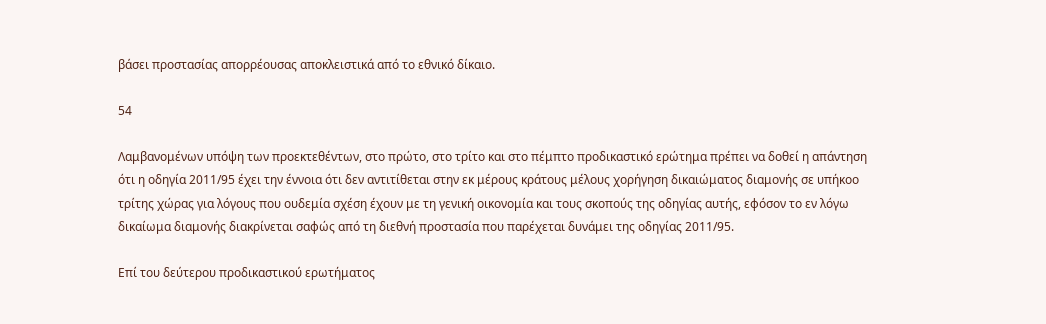βάσει προστασίας απορρέουσας αποκλειστικά από το εθνικό δίκαιο.

54

Λαμβανομένων υπόψη των προεκτεθέντων, στο πρώτο, στο τρίτο και στο πέμπτο προδικαστικό ερώτημα πρέπει να δοθεί η απάντηση ότι η οδηγία 2011/95 έχει την έννοια ότι δεν αντιτίθεται στην εκ μέρους κράτους μέλους χορήγηση δικαιώματος διαμονής σε υπήκοο τρίτης χώρας για λόγους που ουδεμία σχέση έχουν με τη γενική οικονομία και τους σκοπούς της οδηγίας αυτής, εφόσον το εν λόγω δικαίωμα διαμονής διακρίνεται σαφώς από τη διεθνή προστασία που παρέχεται δυνάμει της οδηγίας 2011/95.

Επί του δεύτερου προδικαστικού ερωτήματος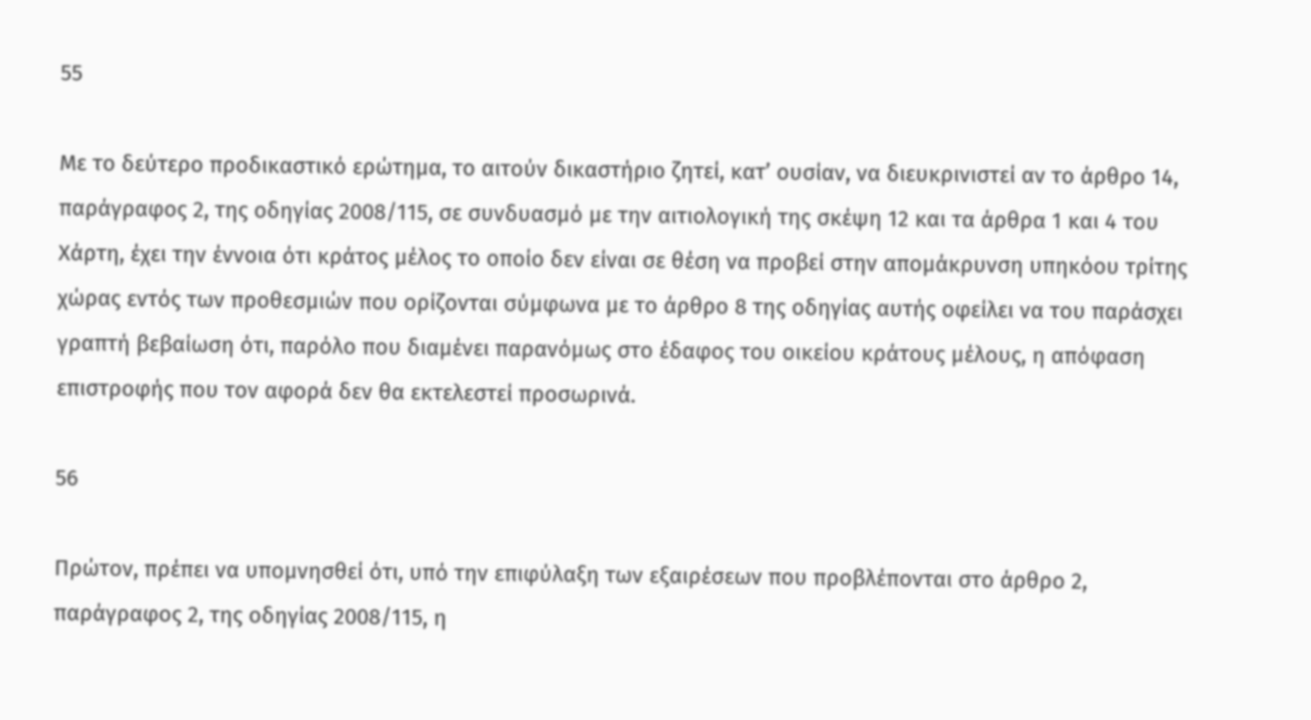55

Με το δεύτερο προδικαστικό ερώτημα, το αιτούν δικαστήριο ζητεί, κατ’ ουσίαν, να διευκρινιστεί αν το άρθρο 14, παράγραφος 2, της οδηγίας 2008/115, σε συνδυασμό με την αιτιολογική της σκέψη 12 και τα άρθρα 1 και 4 του Χάρτη, έχει την έννοια ότι κράτος μέλος το οποίο δεν είναι σε θέση να προβεί στην απομάκρυνση υπηκόου τρίτης χώρας εντός των προθεσμιών που ορίζονται σύμφωνα με το άρθρο 8 της οδηγίας αυτής οφείλει να του παράσχει γραπτή βεβαίωση ότι, παρόλο που διαμένει παρανόμως στο έδαφος του οικείου κράτους μέλους, η απόφαση επιστροφής που τον αφορά δεν θα εκτελεστεί προσωρινά.

56

Πρώτον, πρέπει να υπομνησθεί ότι, υπό την επιφύλαξη των εξαιρέσεων που προβλέπονται στο άρθρο 2, παράγραφος 2, της οδηγίας 2008/115, η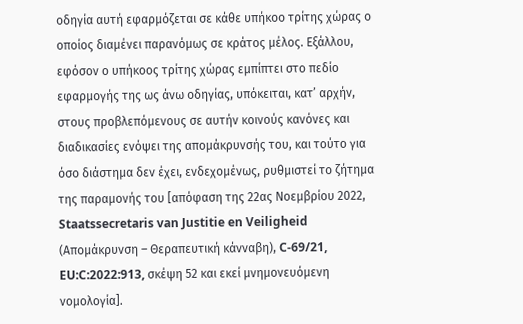οδηγία αυτή εφαρμόζεται σε κάθε υπήκοο τρίτης χώρας ο οποίος διαμένει παρανόμως σε κράτος μέλος. Εξάλλου, εφόσον ο υπήκοος τρίτης χώρας εμπίπτει στο πεδίο εφαρμογής της ως άνω οδηγίας, υπόκειται, κατ’ αρχήν, στους προβλεπόμενους σε αυτήν κοινούς κανόνες και διαδικασίες ενόψει της απομάκρυνσής του, και τούτο για όσο διάστημα δεν έχει, ενδεχομένως, ρυθμιστεί το ζήτημα της παραμονής του [απόφαση της 22ας Νοεμβρίου 2022, Staatssecretaris van Justitie en Veiligheid (Απομάκρυνση – Θεραπευτική κάνναβη), C‑69/21, EU:C:2022:913, σκέψη 52 και εκεί μνημονευόμενη νομολογία].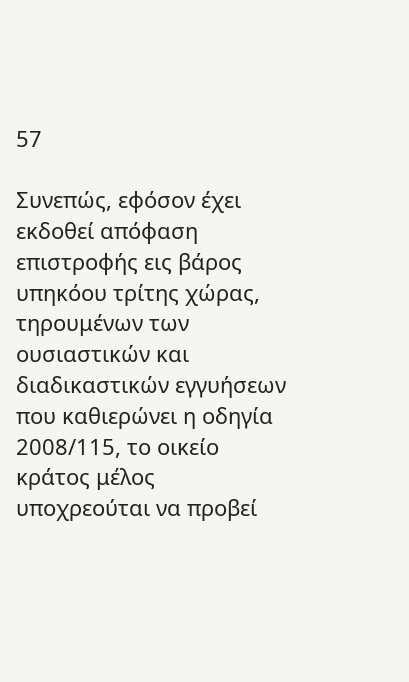57

Συνεπώς, εφόσον έχει εκδοθεί απόφαση επιστροφής εις βάρος υπηκόου τρίτης χώρας, τηρουμένων των ουσιαστικών και διαδικαστικών εγγυήσεων που καθιερώνει η οδηγία 2008/115, το οικείο κράτος μέλος υποχρεούται να προβεί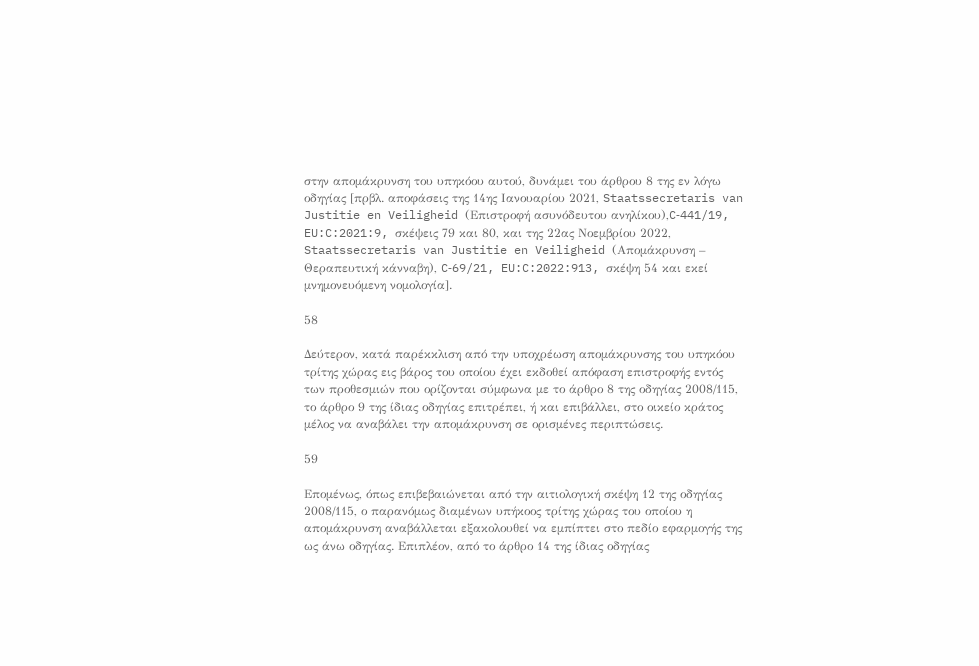στην απομάκρυνση του υπηκόου αυτού, δυνάμει του άρθρου 8 της εν λόγω οδηγίας [πρβλ. αποφάσεις της 14ης Ιανουαρίου 2021, Staatssecretaris van Justitie en Veiligheid (Επιστροφή ασυνόδευτου ανηλίκου),C‑441/19, EU:C:2021:9, σκέψεις 79 και 80, και της 22ας Νοεμβρίου 2022, Staatssecretaris van Justitie en Veiligheid (Απομάκρυνση – Θεραπευτική κάνναβη), C‑69/21, EU:C:2022:913, σκέψη 54 και εκεί μνημονευόμενη νομολογία].

58

Δεύτερον, κατά παρέκκλιση από την υποχρέωση απομάκρυνσης του υπηκόου τρίτης χώρας εις βάρος του οποίου έχει εκδοθεί απόφαση επιστροφής εντός των προθεσμιών που ορίζονται σύμφωνα με το άρθρο 8 της οδηγίας 2008/115, το άρθρο 9 της ίδιας οδηγίας επιτρέπει, ή και επιβάλλει, στο οικείο κράτος μέλος να αναβάλει την απομάκρυνση σε ορισμένες περιπτώσεις.

59

Επομένως, όπως επιβεβαιώνεται από την αιτιολογική σκέψη 12 της οδηγίας 2008/115, ο παρανόμως διαμένων υπήκοος τρίτης χώρας του οποίου η απομάκρυνση αναβάλλεται εξακολουθεί να εμπίπτει στο πεδίο εφαρμογής της ως άνω οδηγίας. Επιπλέον, από το άρθρο 14 της ίδιας οδηγίας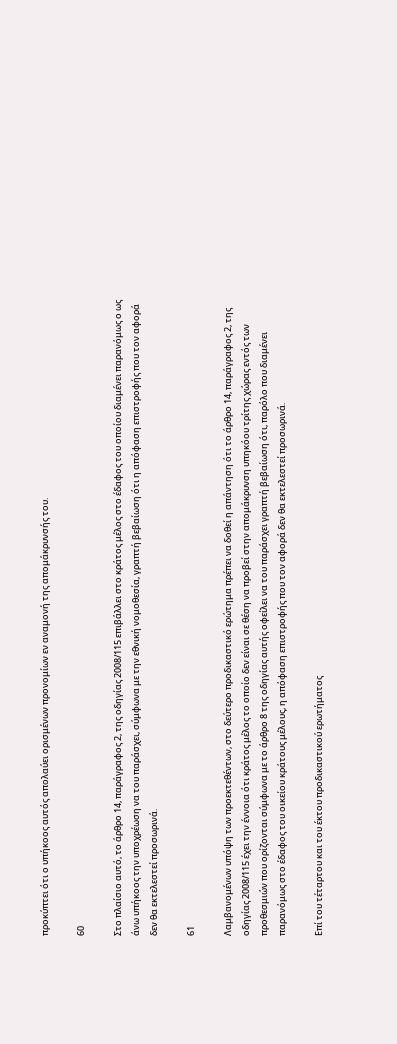προκύπτει ότι ο υπήκοος αυτός απολαύει ορισμένων προνομίων εν αναμονή της απομάκρυνσής του.

60

Στο πλαίσιο αυτό, το άρθρο 14, παράγραφος 2, της οδηγίας 2008/115 επιβάλλει στο κράτος μέλος στο έδαφος του οποίου διαμένει παρανόμως ο ως άνω υπήκοος την υποχρέωση να του παράσχει, σύμφωνα με την εθνική νομοθεσία, γραπτή βεβαίωση ότι η απόφαση επιστροφής που τον αφορά δεν θα εκτελεστεί προσωρινά.

61

Λαμβανομένων υπόψη των προεκτεθέντων, στο δεύτερο προδικαστικό ερώτημα πρέπει να δοθεί η απάντηση ότι το άρθρο 14, παράγραφος 2, της οδηγίας 2008/115 έχει την έννοια ότι κράτος μέλος το οποίο δεν είναι σε θέση να προβεί στην απομάκρυνση υπηκόου τρίτης χώρας εντός των προθεσμιών που ορίζονται σύμφωνα με το άρθρο 8 της οδηγίας αυτής οφείλει να του παράσχει γραπτή βεβαίωση ότι, παρόλο που διαμένει παρανόμως στο έδαφος του οικείου κράτους μέλους, η απόφαση επιστροφής που τον αφορά δεν θα εκτελεστεί προσωρινά.

Επί του τέταρτου και του έκτου προδικαστικού ερωτήματος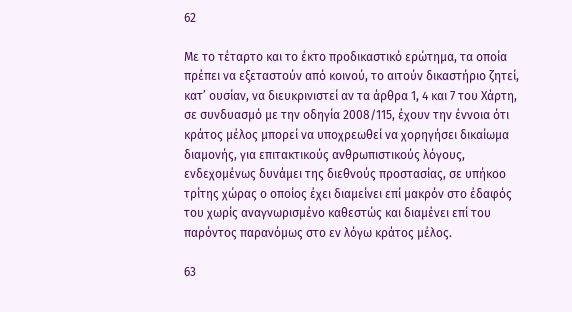62

Με το τέταρτο και το έκτο προδικαστικό ερώτημα, τα οποία πρέπει να εξεταστούν από κοινού, το αιτούν δικαστήριο ζητεί, κατ’ ουσίαν, να διευκρινιστεί αν τα άρθρα 1, 4 και 7 του Χάρτη, σε συνδυασμό με την οδηγία 2008/115, έχουν την έννοια ότι κράτος μέλος μπορεί να υποχρεωθεί να χορηγήσει δικαίωμα διαμονής, για επιτακτικούς ανθρωπιστικούς λόγους, ενδεχομένως δυνάμει της διεθνούς προστασίας, σε υπήκοο τρίτης χώρας ο οποίος έχει διαμείνει επί μακρόν στο έδαφός του χωρίς αναγνωρισμένο καθεστώς και διαμένει επί του παρόντος παρανόμως στο εν λόγω κράτος μέλος.

63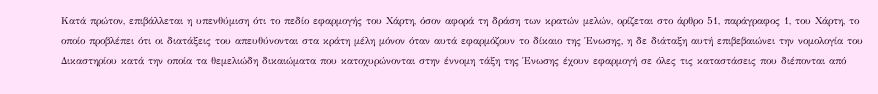Κατά πρώτον, επιβάλλεται η υπενθύμιση ότι το πεδίο εφαρμογής του Χάρτη, όσον αφορά τη δράση των κρατών μελών, ορίζεται στο άρθρο 51, παράγραφος 1, του Χάρτη, το οποίο προβλέπει ότι οι διατάξεις του απευθύνονται στα κράτη μέλη μόνον όταν αυτά εφαρμόζουν το δίκαιο της Ένωσης, η δε διάταξη αυτή επιβεβαιώνει την νομολογία του Δικαστηρίου κατά την οποία τα θεμελιώδη δικαιώματα που κατοχυρώνονται στην έννομη τάξη της Ένωσης έχουν εφαρμογή σε όλες τις καταστάσεις που διέπονται από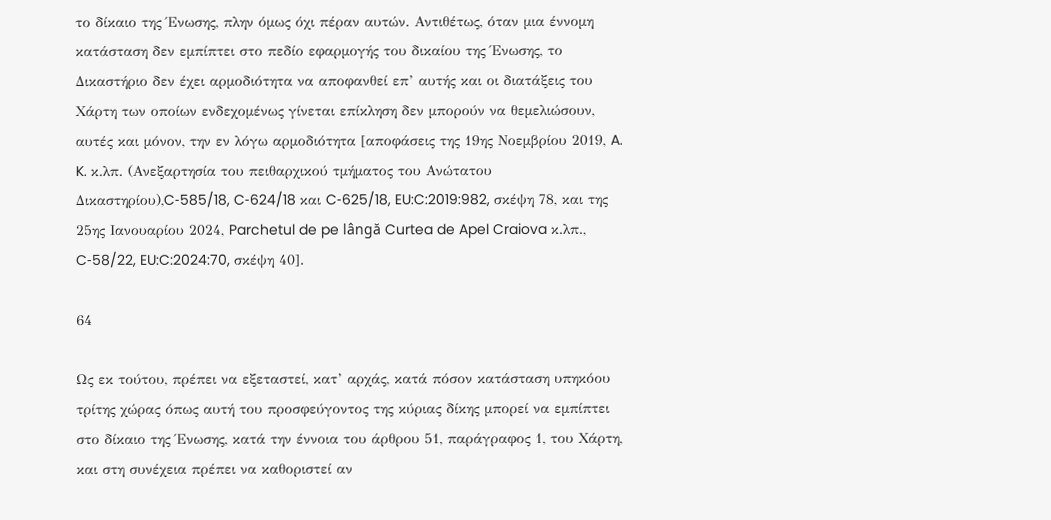το δίκαιο της Ένωσης, πλην όμως όχι πέραν αυτών. Αντιθέτως, όταν μια έννομη κατάσταση δεν εμπίπτει στο πεδίο εφαρμογής του δικαίου της Ένωσης, το Δικαστήριο δεν έχει αρμοδιότητα να αποφανθεί επ’ αυτής και οι διατάξεις του Χάρτη των οποίων ενδεχομένως γίνεται επίκληση δεν μπορούν να θεμελιώσουν, αυτές και μόνον, την εν λόγω αρμοδιότητα [αποφάσεις της 19ης Νοεμβρίου 2019, A. K. κ.λπ. (Ανεξαρτησία του πειθαρχικού τμήματος του Ανώτατου Δικαστηρίου),C‑585/18, C‑624/18 και C‑625/18, EU:C:2019:982, σκέψη 78, και της 25ης Ιανουαρίου 2024, Parchetul de pe lângă Curtea de Apel Craiova κ.λπ., C‑58/22, EU:C:2024:70, σκέψη 40].

64

Ως εκ τούτου, πρέπει να εξεταστεί, κατ’ αρχάς, κατά πόσον κατάσταση υπηκόου τρίτης χώρας όπως αυτή του προσφεύγοντος της κύριας δίκης μπορεί να εμπίπτει στο δίκαιο της Ένωσης, κατά την έννοια του άρθρου 51, παράγραφος 1, του Χάρτη, και στη συνέχεια πρέπει να καθοριστεί αν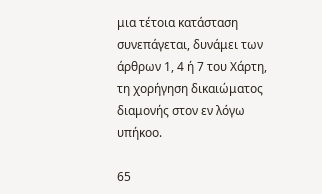μια τέτοια κατάσταση συνεπάγεται, δυνάμει των άρθρων 1, 4 ή 7 του Χάρτη, τη χορήγηση δικαιώματος διαμονής στον εν λόγω υπήκοο.

65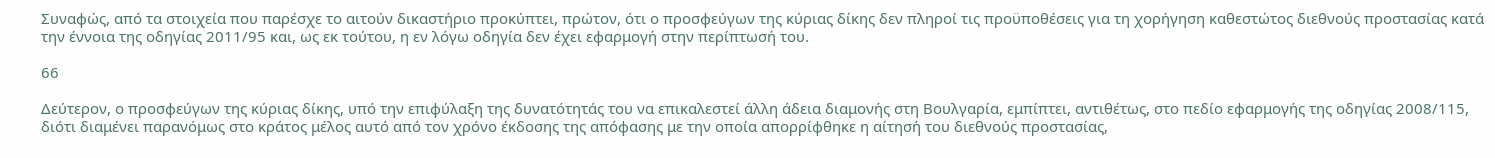Συναφώς, από τα στοιχεία που παρέσχε το αιτούν δικαστήριο προκύπτει, πρώτον, ότι ο προσφεύγων της κύριας δίκης δεν πληροί τις προϋποθέσεις για τη χορήγηση καθεστώτος διεθνούς προστασίας κατά την έννοια της οδηγίας 2011/95 και, ως εκ τούτου, η εν λόγω οδηγία δεν έχει εφαρμογή στην περίπτωσή του.

66

Δεύτερον, ο προσφεύγων της κύριας δίκης, υπό την επιφύλαξη της δυνατότητάς του να επικαλεστεί άλλη άδεια διαμονής στη Βουλγαρία, εμπίπτει, αντιθέτως, στο πεδίο εφαρμογής της οδηγίας 2008/115, διότι διαμένει παρανόμως στο κράτος μέλος αυτό από τον χρόνο έκδοσης της απόφασης με την οποία απορρίφθηκε η αίτησή του διεθνούς προστασίας,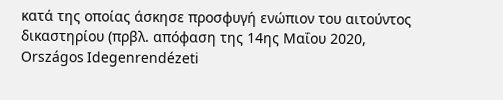κατά της οποίας άσκησε προσφυγή ενώπιον του αιτούντος δικαστηρίου (πρβλ. απόφαση της 14ης Μαΐου 2020, Országos Idegenrendézeti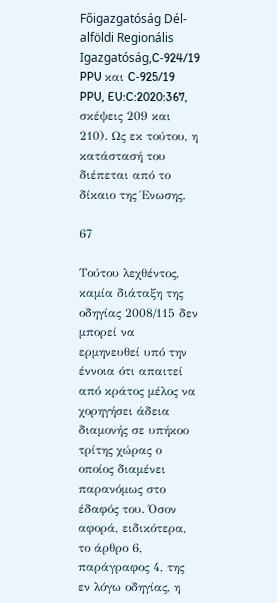Főigazgatóság Dél-alföldi Regionális Igazgatóság,C‑924/19 PPU και C‑925/19 PPU, EU:C:2020:367, σκέψεις 209 και 210). Ως εκ τούτου, η κατάστασή του διέπεται από το δίκαιο της Ένωσης.

67

Τούτου λεχθέντος, καμία διάταξη της οδηγίας 2008/115 δεν μπορεί να ερμηνευθεί υπό την έννοια ότι απαιτεί από κράτος μέλος να χορηγήσει άδεια διαμονής σε υπήκοο τρίτης χώρας ο οποίος διαμένει παρανόμως στο έδαφός του. Όσον αφορά, ειδικότερα, το άρθρο 6, παράγραφος 4, της εν λόγω οδηγίας, η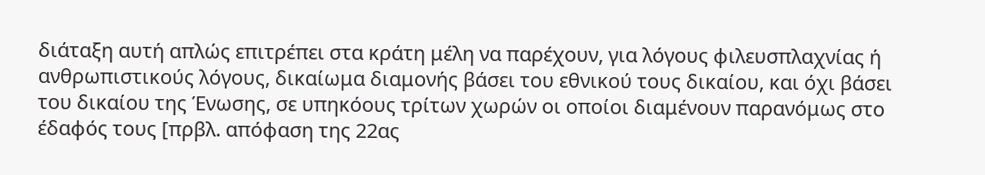διάταξη αυτή απλώς επιτρέπει στα κράτη μέλη να παρέχουν, για λόγους φιλευσπλαχνίας ή ανθρωπιστικούς λόγους, δικαίωμα διαμονής βάσει του εθνικού τους δικαίου, και όχι βάσει του δικαίου της Ένωσης, σε υπηκόους τρίτων χωρών οι οποίοι διαμένουν παρανόμως στο έδαφός τους [πρβλ. απόφαση της 22ας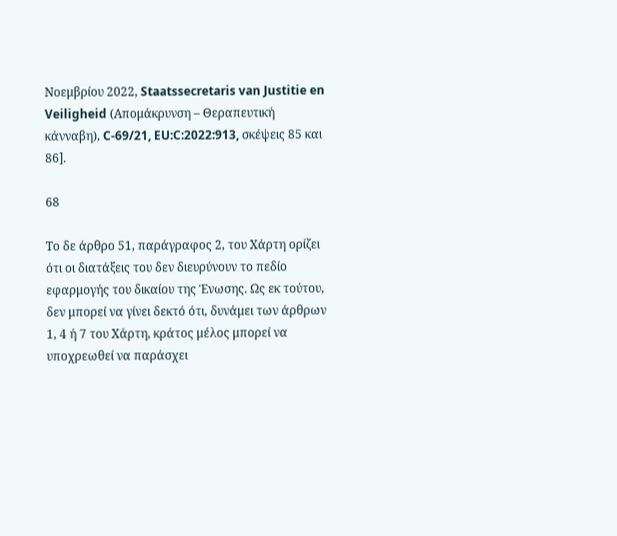Νοεμβρίου 2022, Staatssecretaris van Justitie en Veiligheid (Απομάκρυνση – Θεραπευτική κάνναβη), C‑69/21, EU:C:2022:913, σκέψεις 85 και 86].

68

Το δε άρθρο 51, παράγραφος 2, του Χάρτη ορίζει ότι οι διατάξεις του δεν διευρύνουν το πεδίο εφαρμογής του δικαίου της Ένωσης. Ως εκ τούτου, δεν μπορεί να γίνει δεκτό ότι, δυνάμει των άρθρων 1, 4 ή 7 του Χάρτη, κράτος μέλος μπορεί να υποχρεωθεί να παράσχει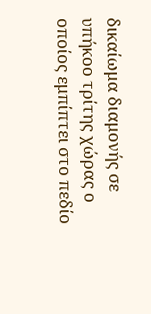δικαίωμα διαμονής σε υπήκοο τρίτης χώρας ο οποίος εμπίπτει στο πεδίο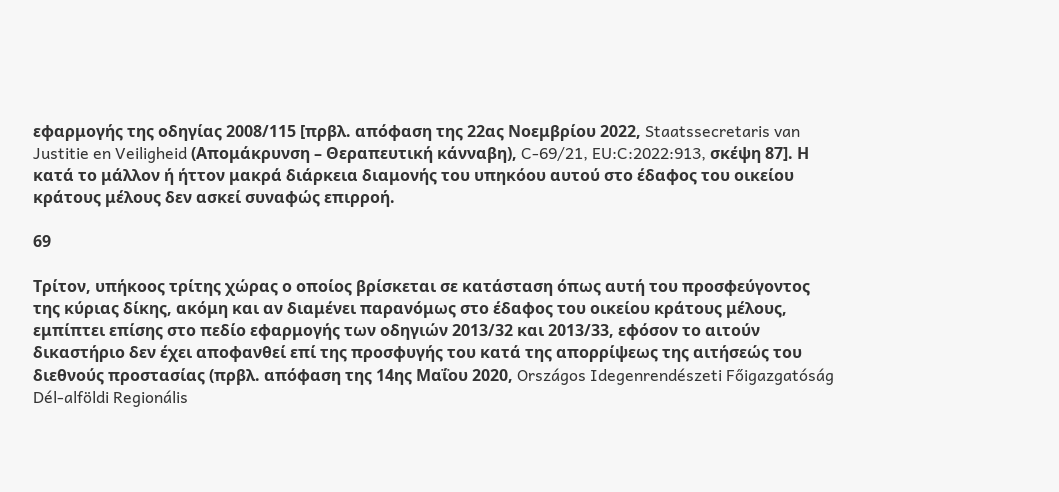εφαρμογής της οδηγίας 2008/115 [πρβλ. απόφαση της 22ας Νοεμβρίου 2022, Staatssecretaris van Justitie en Veiligheid (Απομάκρυνση – Θεραπευτική κάνναβη), C‑69/21, EU:C:2022:913, σκέψη 87]. Η κατά το μάλλον ή ήττον μακρά διάρκεια διαμονής του υπηκόου αυτού στο έδαφος του οικείου κράτους μέλους δεν ασκεί συναφώς επιρροή.

69

Τρίτον, υπήκοος τρίτης χώρας ο οποίος βρίσκεται σε κατάσταση όπως αυτή του προσφεύγοντος της κύριας δίκης, ακόμη και αν διαμένει παρανόμως στο έδαφος του οικείου κράτους μέλους, εμπίπτει επίσης στο πεδίο εφαρμογής των οδηγιών 2013/32 και 2013/33, εφόσον το αιτούν δικαστήριο δεν έχει αποφανθεί επί της προσφυγής του κατά της απορρίψεως της αιτήσεώς του διεθνούς προστασίας (πρβλ. απόφαση της 14ης Μαΐου 2020, Országos Idegenrendészeti Főigazgatóság Dél-alföldi Regionális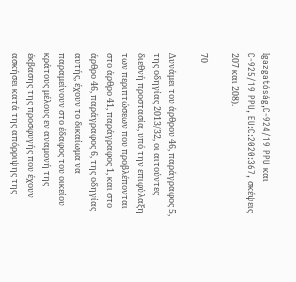Igazgatóság,C‑924/19 PPU και C‑925/19 PPU, EU:C:2020:367, σκέψεις 207 και 208).

70

Δυνάμει του άρθρου 46, παράγραφος 5, της οδηγίας 2013/32, οι αιτούντες διεθνή προστασία, υπό την επιφύλαξη των περιπτώσεων που προβλέπονται στο άρθρο 41, παράγραφος 1, και στο άρθρο 46, παράγραφος 6, της οδηγίας αυτής, έχουν το δικαίωμα να παραμείνουν στο έδαφος του οικείου κράτους μέλους εν αναμονή της έκβασης της προσφυγής που έχουν ασκήσει κατά της απόρριψης της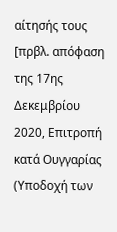αίτησής τους [πρβλ. απόφαση της 17ης Δεκεμβρίου 2020, Επιτροπή κατά Ουγγαρίας (Υποδοχή των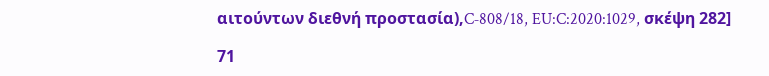αιτούντων διεθνή προστασία),C‑808/18, EU:C:2020:1029, σκέψη 282]

71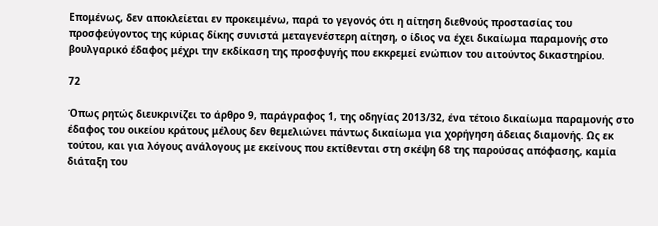Επομένως, δεν αποκλείεται εν προκειμένω, παρά το γεγονός ότι η αίτηση διεθνούς προστασίας του προσφεύγοντος της κύριας δίκης συνιστά μεταγενέστερη αίτηση, ο ίδιος να έχει δικαίωμα παραμονής στο βουλγαρικό έδαφος μέχρι την εκδίκαση της προσφυγής που εκκρεμεί ενώπιον του αιτούντος δικαστηρίου.

72

Όπως ρητώς διευκρινίζει το άρθρο 9, παράγραφος 1, της οδηγίας 2013/32, ένα τέτοιο δικαίωμα παραμονής στο έδαφος του οικείου κράτους μέλους δεν θεμελιώνει πάντως δικαίωμα για χορήγηση άδειας διαμονής. Ως εκ τούτου, και για λόγους ανάλογους με εκείνους που εκτίθενται στη σκέψη 68 της παρούσας απόφασης, καμία διάταξη του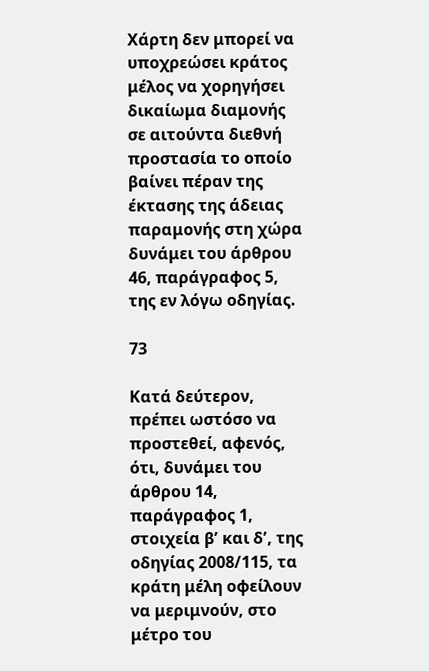Χάρτη δεν μπορεί να υποχρεώσει κράτος μέλος να χορηγήσει δικαίωμα διαμονής σε αιτούντα διεθνή προστασία το οποίο βαίνει πέραν της έκτασης της άδειας παραμονής στη χώρα δυνάμει του άρθρου 46, παράγραφος 5, της εν λόγω οδηγίας.

73

Κατά δεύτερον, πρέπει ωστόσο να προστεθεί, αφενός, ότι, δυνάμει του άρθρου 14, παράγραφος 1, στοιχεία βʹ και δʹ, της οδηγίας 2008/115, τα κράτη μέλη οφείλουν να μεριμνούν, στο μέτρο του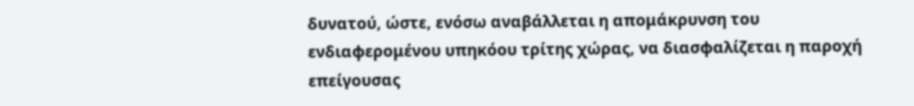δυνατού, ώστε, ενόσω αναβάλλεται η απομάκρυνση του ενδιαφερομένου υπηκόου τρίτης χώρας, να διασφαλίζεται η παροχή επείγουσας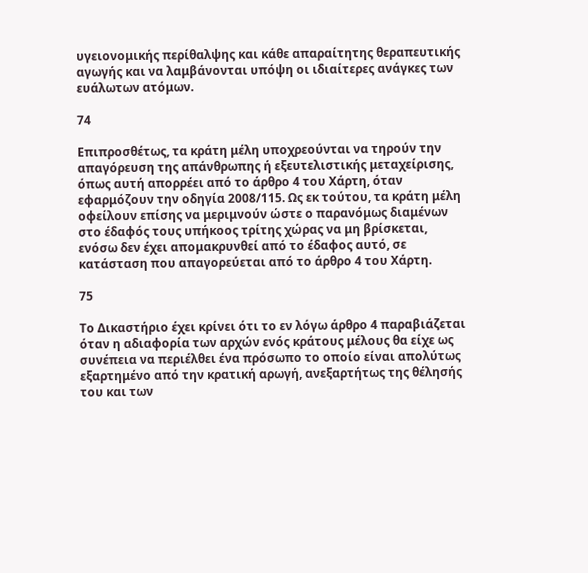υγειονομικής περίθαλψης και κάθε απαραίτητης θεραπευτικής αγωγής και να λαμβάνονται υπόψη οι ιδιαίτερες ανάγκες των ευάλωτων ατόμων.

74

Επιπροσθέτως, τα κράτη μέλη υποχρεούνται να τηρούν την απαγόρευση της απάνθρωπης ή εξευτελιστικής μεταχείρισης, όπως αυτή απορρέει από το άρθρο 4 του Χάρτη, όταν εφαρμόζουν την οδηγία 2008/115. Ως εκ τούτου, τα κράτη μέλη οφείλουν επίσης να μεριμνούν ώστε ο παρανόμως διαμένων στο έδαφός τους υπήκοος τρίτης χώρας να μη βρίσκεται, ενόσω δεν έχει απομακρυνθεί από το έδαφος αυτό, σε κατάσταση που απαγορεύεται από το άρθρο 4 του Χάρτη.

75

Το Δικαστήριο έχει κρίνει ότι το εν λόγω άρθρο 4 παραβιάζεται όταν η αδιαφορία των αρχών ενός κράτους μέλους θα είχε ως συνέπεια να περιέλθει ένα πρόσωπο το οποίο είναι απολύτως εξαρτημένο από την κρατική αρωγή, ανεξαρτήτως της θέλησής του και των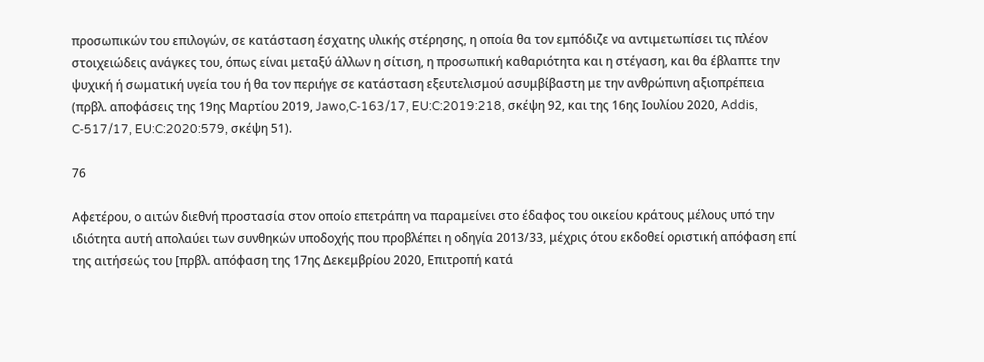προσωπικών του επιλογών, σε κατάσταση έσχατης υλικής στέρησης, η οποία θα τον εμπόδιζε να αντιμετωπίσει τις πλέον στοιχειώδεις ανάγκες του, όπως είναι μεταξύ άλλων η σίτιση, η προσωπική καθαριότητα και η στέγαση, και θα έβλαπτε την ψυχική ή σωματική υγεία του ή θα τον περιήγε σε κατάσταση εξευτελισμού ασυμβίβαστη με την ανθρώπινη αξιοπρέπεια (πρβλ. αποφάσεις της 19ης Μαρτίου 2019, Jawo,C‑163/17, EU:C:2019:218, σκέψη 92, και της 16ης Ιουλίου 2020, Addis, C‑517/17, EU:C:2020:579, σκέψη 51).

76

Αφετέρου, ο αιτών διεθνή προστασία στον οποίο επετράπη να παραμείνει στο έδαφος του οικείου κράτους μέλους υπό την ιδιότητα αυτή απολαύει των συνθηκών υποδοχής που προβλέπει η οδηγία 2013/33, μέχρις ότου εκδοθεί οριστική απόφαση επί της αιτήσεώς του [πρβλ. απόφαση της 17ης Δεκεμβρίου 2020, Επιτροπή κατά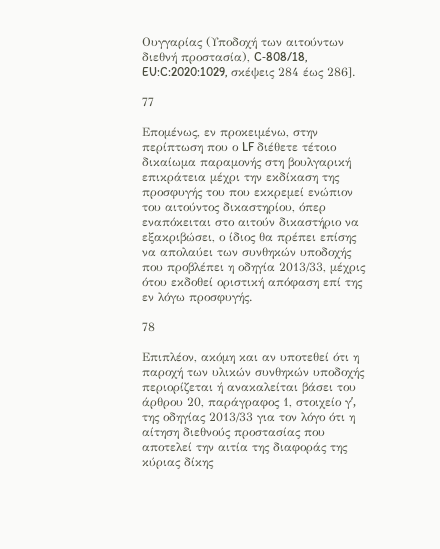Ουγγαρίας (Υποδοχή των αιτούντων διεθνή προστασία), C‑808/18, EU:C:2020:1029, σκέψεις 284 έως 286].

77

Επομένως, εν προκειμένω, στην περίπτωση που ο LF διέθετε τέτοιο δικαίωμα παραμονής στη βουλγαρική επικράτεια μέχρι την εκδίκαση της προσφυγής του που εκκρεμεί ενώπιον του αιτούντος δικαστηρίου, όπερ εναπόκειται στο αιτούν δικαστήριο να εξακριβώσει, ο ίδιος θα πρέπει επίσης να απολαύει των συνθηκών υποδοχής που προβλέπει η οδηγία 2013/33, μέχρις ότου εκδοθεί οριστική απόφαση επί της εν λόγω προσφυγής.

78

Επιπλέον, ακόμη και αν υποτεθεί ότι η παροχή των υλικών συνθηκών υποδοχής περιορίζεται ή ανακαλείται βάσει του άρθρου 20, παράγραφος 1, στοιχείο γʹ, της οδηγίας 2013/33 για τον λόγο ότι η αίτηση διεθνούς προστασίας που αποτελεί την αιτία της διαφοράς της κύριας δίκης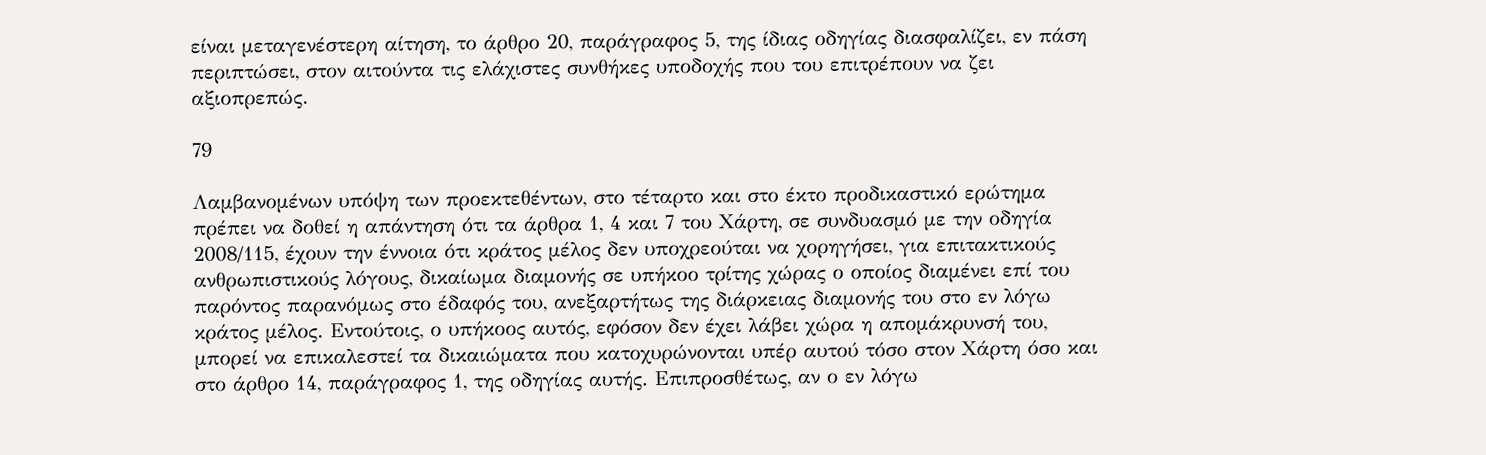είναι μεταγενέστερη αίτηση, το άρθρο 20, παράγραφος 5, της ίδιας οδηγίας διασφαλίζει, εν πάση περιπτώσει, στον αιτούντα τις ελάχιστες συνθήκες υποδοχής που του επιτρέπουν να ζει αξιοπρεπώς.

79

Λαμβανομένων υπόψη των προεκτεθέντων, στο τέταρτο και στο έκτο προδικαστικό ερώτημα πρέπει να δοθεί η απάντηση ότι τα άρθρα 1, 4 και 7 του Χάρτη, σε συνδυασμό με την οδηγία 2008/115, έχουν την έννοια ότι κράτος μέλος δεν υποχρεούται να χορηγήσει, για επιτακτικούς ανθρωπιστικούς λόγους, δικαίωμα διαμονής σε υπήκοο τρίτης χώρας ο οποίος διαμένει επί του παρόντος παρανόμως στο έδαφός του, ανεξαρτήτως της διάρκειας διαμονής του στο εν λόγω κράτος μέλος. Εντούτοις, ο υπήκοος αυτός, εφόσον δεν έχει λάβει χώρα η απομάκρυνσή του, μπορεί να επικαλεστεί τα δικαιώματα που κατοχυρώνονται υπέρ αυτού τόσο στον Χάρτη όσο και στο άρθρο 14, παράγραφος 1, της οδηγίας αυτής. Επιπροσθέτως, αν ο εν λόγω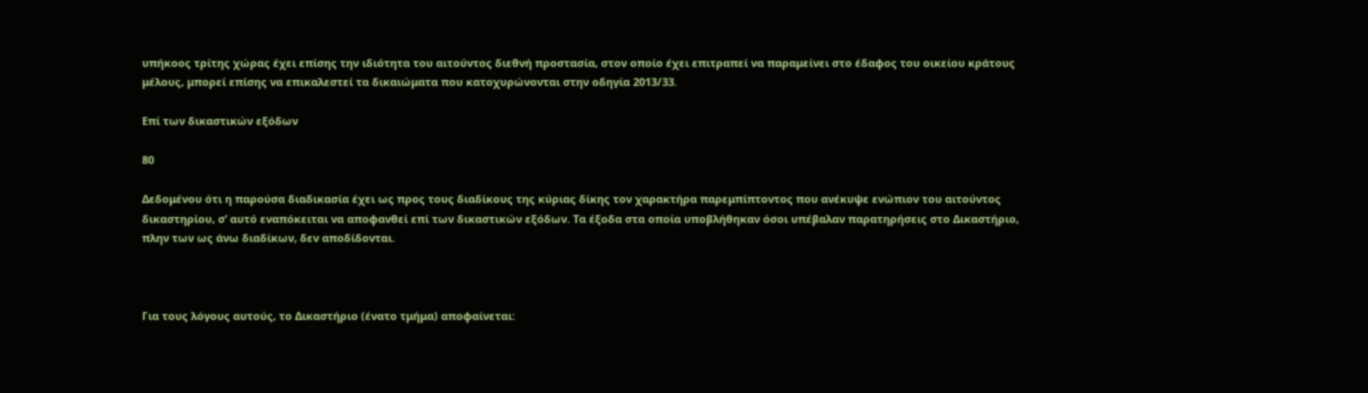υπήκοος τρίτης χώρας έχει επίσης την ιδιότητα του αιτούντος διεθνή προστασία, στον οποίο έχει επιτραπεί να παραμείνει στο έδαφος του οικείου κράτους μέλους, μπορεί επίσης να επικαλεστεί τα δικαιώματα που κατοχυρώνονται στην οδηγία 2013/33.

Επί των δικαστικών εξόδων

80

Δεδομένου ότι η παρούσα διαδικασία έχει ως προς τους διαδίκους της κύριας δίκης τον χαρακτήρα παρεμπίπτοντος που ανέκυψε ενώπιον του αιτούντος δικαστηρίου, σ’ αυτό εναπόκειται να αποφανθεί επί των δικαστικών εξόδων. Τα έξοδα στα οποία υποβλήθηκαν όσοι υπέβαλαν παρατηρήσεις στο Δικαστήριο, πλην των ως άνω διαδίκων, δεν αποδίδονται.



Για τους λόγους αυτούς, το Δικαστήριο (ένατο τμήμα) αποφαίνεται: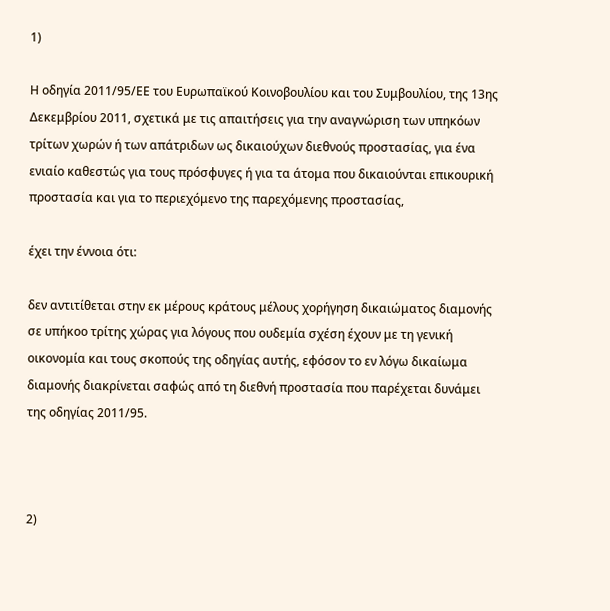1)

Η οδηγία 2011/95/ΕΕ του Ευρωπαϊκού Κοινοβουλίου και του Συμβουλίου, της 13ης Δεκεμβρίου 2011, σχετικά με τις απαιτήσεις για την αναγνώριση των υπηκόων τρίτων χωρών ή των απάτριδων ως δικαιούχων διεθνούς προστασίας, για ένα ενιαίο καθεστώς για τους πρόσφυγες ή για τα άτομα που δικαιούνται επικουρική προστασία και για το περιεχόμενο της παρεχόμενης προστασίας,

έχει την έννοια ότι:

δεν αντιτίθεται στην εκ μέρους κράτους μέλους χορήγηση δικαιώματος διαμονής σε υπήκοο τρίτης χώρας για λόγους που ουδεμία σχέση έχουν με τη γενική οικονομία και τους σκοπούς της οδηγίας αυτής, εφόσον το εν λόγω δικαίωμα διαμονής διακρίνεται σαφώς από τη διεθνή προστασία που παρέχεται δυνάμει της οδηγίας 2011/95.



2)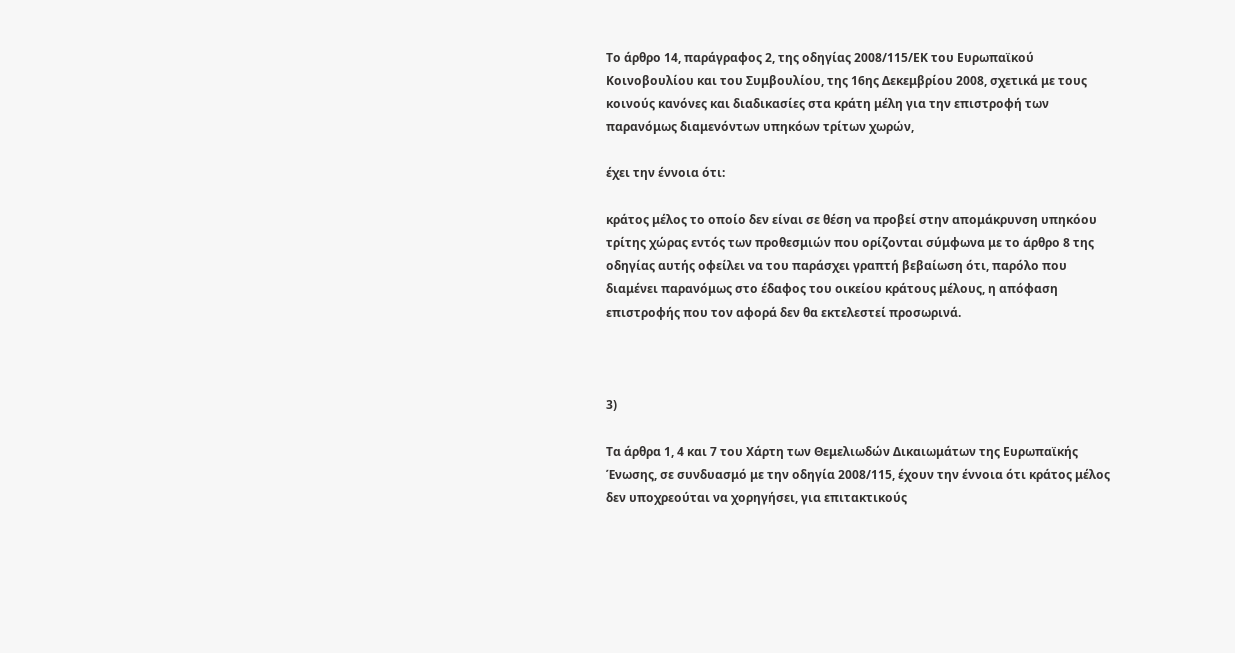Το άρθρο 14, παράγραφος 2, της οδηγίας 2008/115/ΕΚ του Ευρωπαϊκού Κοινοβουλίου και του Συμβουλίου, της 16ης Δεκεμβρίου 2008, σχετικά με τους κοινούς κανόνες και διαδικασίες στα κράτη μέλη για την επιστροφή των παρανόμως διαμενόντων υπηκόων τρίτων χωρών,

έχει την έννοια ότι:

κράτος μέλος το οποίο δεν είναι σε θέση να προβεί στην απομάκρυνση υπηκόου τρίτης χώρας εντός των προθεσμιών που ορίζονται σύμφωνα με το άρθρο 8 της οδηγίας αυτής οφείλει να του παράσχει γραπτή βεβαίωση ότι, παρόλο που διαμένει παρανόμως στο έδαφος του οικείου κράτους μέλους, η απόφαση επιστροφής που τον αφορά δεν θα εκτελεστεί προσωρινά.



3)

Τα άρθρα 1, 4 και 7 του Χάρτη των Θεμελιωδών Δικαιωμάτων της Ευρωπαϊκής Ένωσης, σε συνδυασμό με την οδηγία 2008/115, έχουν την έννοια ότι κράτος μέλος δεν υποχρεούται να χορηγήσει, για επιτακτικούς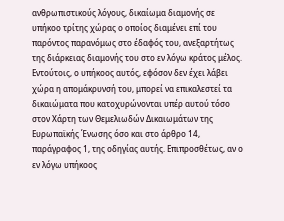ανθρωπιστικούς λόγους, δικαίωμα διαμονής σε υπήκοο τρίτης χώρας ο οποίος διαμένει επί του παρόντος παρανόμως στο έδαφός του, ανεξαρτήτως της διάρκειας διαμονής του στο εν λόγω κράτος μέλος. Εντούτοις, ο υπήκοος αυτός, εφόσον δεν έχει λάβει χώρα η απομάκρυνσή του, μπορεί να επικαλεστεί τα δικαιώματα που κατοχυρώνονται υπέρ αυτού τόσο στον Χάρτη των Θεμελιωδών Δικαιωμάτων της Ευρωπαϊκής Ένωσης όσο και στο άρθρο 14, παράγραφος 1, της οδηγίας αυτής. Επιπροσθέτως, αν ο εν λόγω υπήκοος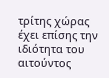τρίτης χώρας έχει επίσης την ιδιότητα του αιτούντος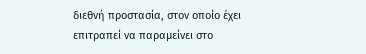διεθνή προστασία, στον οποίο έχει επιτραπεί να παραμείνει στο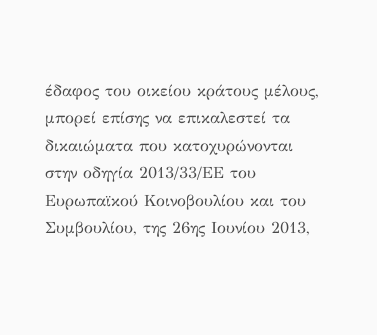έδαφος του οικείου κράτους μέλους, μπορεί επίσης να επικαλεστεί τα δικαιώματα που κατοχυρώνονται στην οδηγία 2013/33/ΕΕ του Ευρωπαϊκού Κοινοβουλίου και του Συμβουλίου, της 26ης Ιουνίου 2013,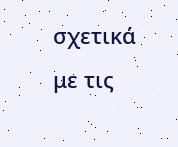σχετικά με τις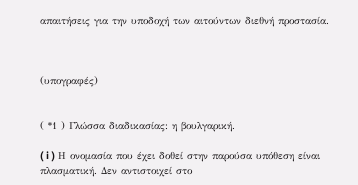απαιτήσεις για την υποδοχή των αιτούντων διεθνή προστασία.



(υπογραφές)


( *1 ) Γλώσσα διαδικασίας: η βουλγαρική.

( i ) Η ονομασία που έχει δοθεί στην παρούσα υπόθεση είναι πλασματική. Δεν αντιστοιχεί στο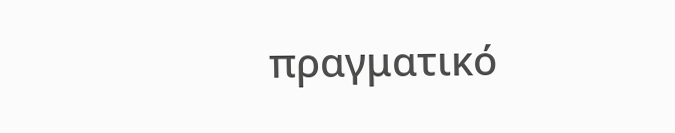πραγματικό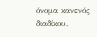όνομα κανενός διαδίκου.